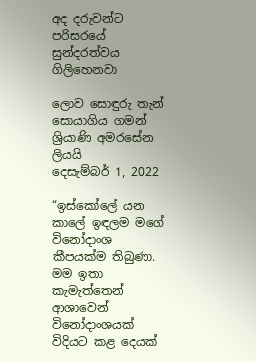අද දරුවන්ට පරිසරයේ සුන්දරත්වය ගිලිහෙනවා

ලොව සොඳුරු තැන් සොයාගිය ගමන් ශ්‍රියාණි අමරසේන ලියයි
දෙසැම්බර් 1, 2022

“ඉස්කෝලේ යන කාලේ ඉඳලම මගේ විනෝදාංශ කීපයක්ම තිබුණා. මම ඉතා කැමැත්තෙන් ආශාවෙන් විනෝදාංශයක් විදියට කළ දෙයක්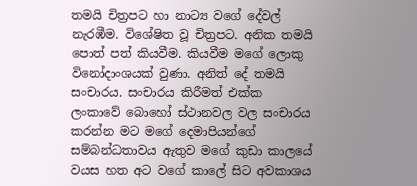තමයි චිත්‍රපට හා නාට්‍ය වගේ දේවල් නැරඹීම. විශේෂිත වූ චිත්‍රපට. අනික තමයි පොත් පත් කියවීම. කියවීම මගේ ලොකු විනෝදාංශයක් වුණා. අනිත් දේ තමයි සංචාරය. සංචාරය කිරීමත් එක්ක ලංකාවේ බොහෝ ස්ථානවල වල සංචාරය කරන්න මට මගේ දෙමාපියන්ගේ සම්බන්ධතාවය ඇතුව මගේ කුඩා කාලයේ වයස හත අට වගේ කාලේ සිට අවකාශය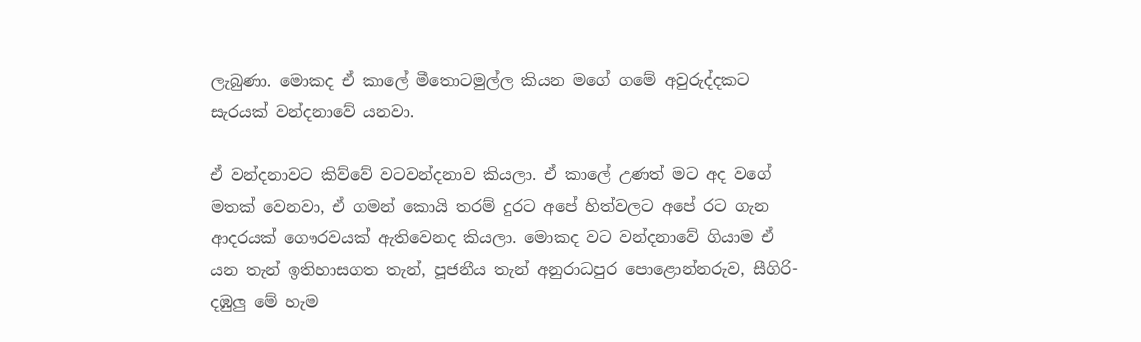ලැබුණා. මොකද ඒ කාලේ මීතොටමුල්ල කියන මගේ ගමේ අවුරුද්දකට සැරයක් වන්දනාවේ යනවා.

ඒ වන්දනාවට කිව්වේ වටවන්දනාව කියලා. ඒ කාලේ උණත් මට අද වගේ මතක් වෙනවා, ඒ ගමන් කොයි තරම් දුරට අපේ හිත්වලට අපේ රට ගැන ආදරයක් ගෞරවයක් ඇතිවෙනද කියලා. මොකද වට වන්දනාවේ ගියාම ඒ යන තැන් ඉතිහාසගත තැන්, පූජනීය තැන් අනුරාධපුර පොළොන්නරුව, සීගිරි-දඹුලු මේ හැම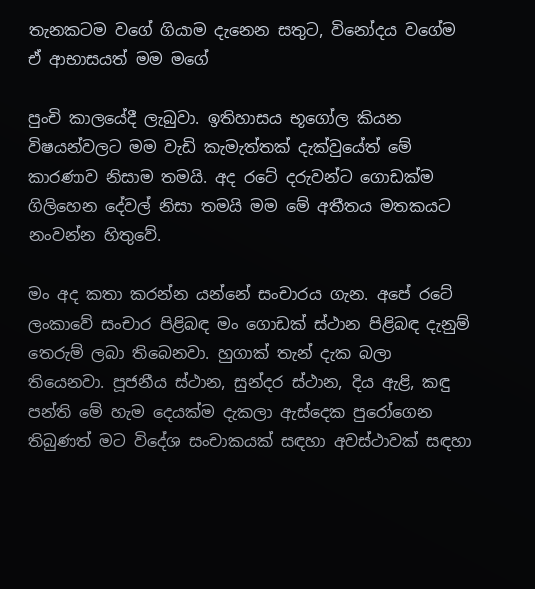තැනකටම වගේ ගියාම දැනෙන සතුට, විනෝදය වගේම ඒ ආභාසයත් මම මගේ

පුංචි කාලයේදී ලැබුවා. ඉතිහාසය භූගෝල කියන විෂයන්වලට මම වැඩි කැමැත්තක් දැක්වුයේත් මේ කාරණාව නිසාම තමයි. අද රටේ දරුවන්ට ගොඩක්ම ගිලිහෙන දේවල් නිසා තමයි මම මේ අතීතය මතකයට නංවන්න හිතුවේ.

මං අද කතා කරන්න යන්නේ සංචාරය ගැන. අපේ රටේ ලංකාවේ සංචාර පිළිබඳ මං ගොඩක් ස්ථාන පිළිබඳ දැනුම් තෙරුම් ලබා තිබෙනවා. හුගාක් තැන් දැක බලා තියෙනවා. පූජනීය ස්ථාන, සුන්දර ස්ථාන, දිය ඇළි, කඳු පන්ති මේ හැම දෙයක්ම දැකලා ඇස්දෙක පුරෝගෙන තිබුණත් මට විදේශ සංචාකයක් සඳහා අවස්ථාවක් සඳහා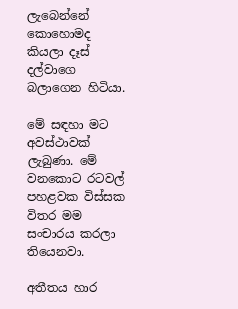ලැබෙන්නේ කොහොමද කියලා දෑස් දල්වාගෙ බලාගෙන හිටියා.

මේ සඳහා මට අවස්ථාවක් ලැබුණා. මේ වනකොට රටවල් පහළවක විස්සක විතර මම සංචාරය කරලා තියෙනවා.

අතීතය හාර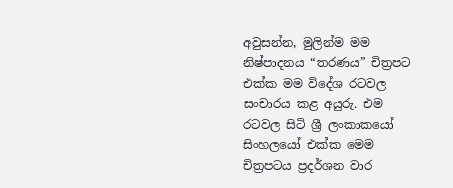අවුසන්න, මුලින්ම මම නිෂ්පාදනය “තරණය” චිත්‍රපට එක්ක මම විදේශ රටවල සංචාරය කළ අයුරු. එම රටවල සිටි ශ්‍රී ලංකාකයෝ සිංහලයෝ එක්ක මෙම චිත්‍රපටය ප්‍රදර්ශන වාර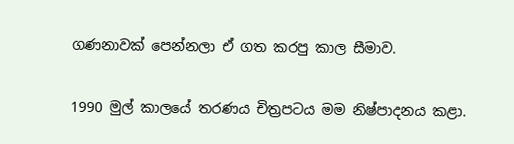ගණනාවක් පෙන්නලා ඒ ගත කරපු කාල සීමාව.

1990 මුල් කාලයේ තරණය චිත්‍රපටය මම නිෂ්පාදනය කළා.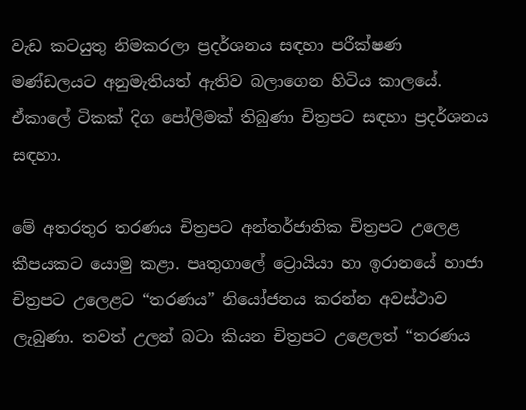වැඩ කටයුතු නිමකරලා ප්‍රදර්ශනය සඳහා පරීක්ෂණ මණ්ඩලයට අනුමැතියත් ඇතිව බලාගෙන හිටිය කාලයේ. ඒකාලේ ටිකක් දිග පෝලිමක් තිබුණා චිත්‍රපට සඳහා ප්‍රදර්ශනය සඳහා.

මේ අතරතුර තරණය චිත්‍රපට අන්තර්ජාතික චිත්‍රපට උලෙළ කීපයකට යොමු කළා. පෘතුගාලේ ට්‍රොයියා හා ඉරානයේ හාජා චිත්‍රපට උලෙළට “තරණය” නියෝජනය කරන්න අවස්ථාව ලැබුණා. තවත් උලන් බටා කියන චිත්‍රපට උළෙලත් “තරණය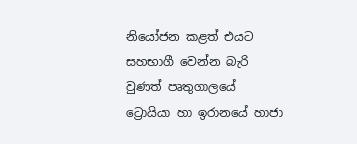නියෝජන කළත් එයට සහභාගී වෙන්න බැරි වුණත් පෘතුගාලයේ ට්‍රොයියා හා ඉරානයේ හාජා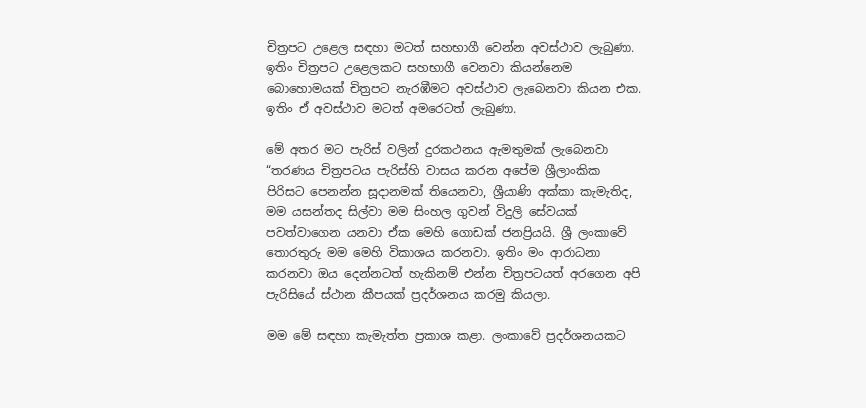චිත්‍රපට උළෙල සඳහා මටත් සහභාගී වෙන්න අවස්ථාව ලැබුණා. ඉතිං චිත්‍රපට උළෙලකට සහභාගී වෙනවා කියන්නෙම බොහොමයක් චිත්‍රපට නැරඹීමට අවස්ථාව ලැබෙනවා කියන එක. ඉතිං ඒ අවස්ථාව මටත් අමරෙටත් ලැබුණා.

මේ අතර මට පැරිස් වලින් දුරකථනය ඇමතුමක් ලැබෙනවා “තරණය චිත්‍රපටය පැරිස්හි වාසය කරන අපේම ශ්‍රීලාංකික පිරිසට පෙනන්න සූදානමක් තියෙනවා, ශ්‍රීයාණි අක්කා කැමැතිද, මම යසන්තද සිල්වා මම සිංහල ගුවන් විදුලි සේවයක් පවත්වාගෙන යනවා ඒක මෙහි ගොඩක් ජනප්‍රියයි. ශ්‍රී ලංකාවේ තොරතුරු මම මෙහි විකාශය කරනවා. ඉතිං මං ආරාධනා කරනවා ඔය දෙන්නටත් හැකිනම් එන්න චිත්‍රපටයත් අරගෙන අපි පැරිසියේ ස්ථාන කීපයක් ප්‍රදර්ශනය කරමු කියලා.

මම මේ සඳහා කැමැත්ත ප්‍රකාශ කළා. ලංකාවේ ප්‍රදර්ශනයකට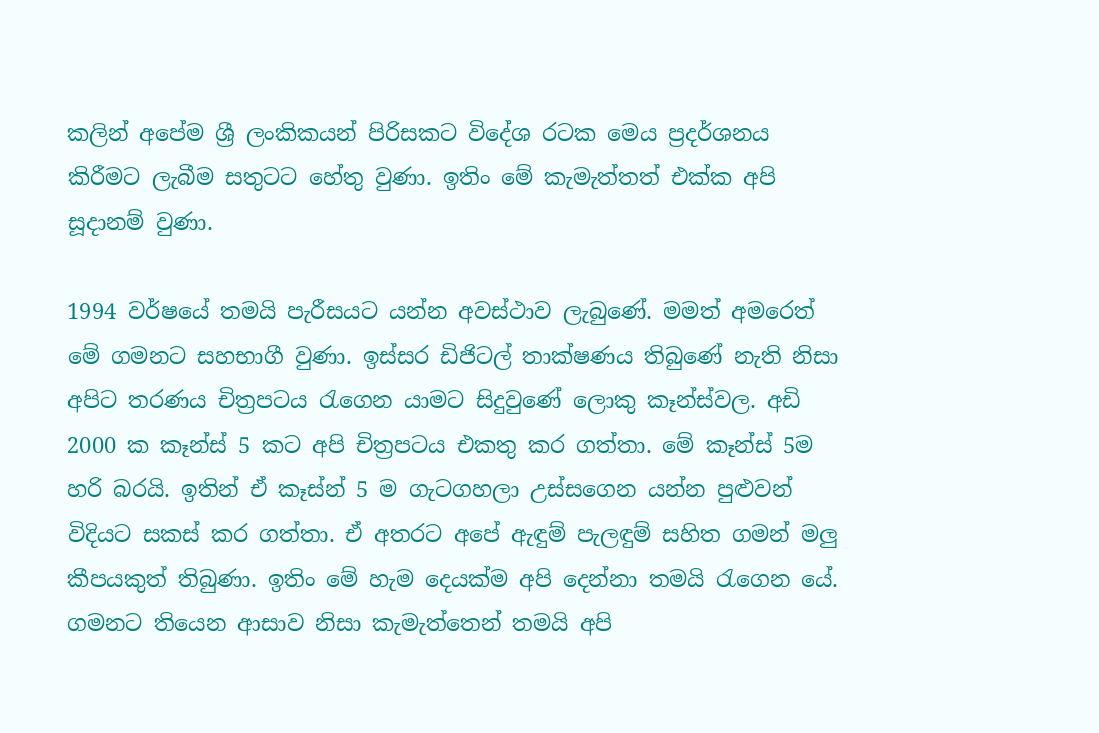කලින් අපේම ශ්‍රී ලංකිකයන් පිරිසකට විදේශ රටක මෙය ප්‍රදර්ශනය කිරීමට ලැබීම සතුටට හේතු වුණා. ඉතිං මේ කැමැත්තත් එක්ක අපි සූදානම් වුණා.

1994 වර්ෂයේ තමයි පැරීසයට යන්න අවස්ථාව ලැබුණේ. මමත් අමරෙත් මේ ගමනට සහභාගී වුණා. ඉස්සර ඩිජිටල් තාක්ෂණය තිබුණේ නැති නිසා අපිට තරණය චිත්‍රපටය රැගෙන යාමට සිදුවුණේ ලොකු කෑන්ස්වල. අඩි 2000 ක කෑන්ස් 5 කට අපි චිත්‍රපටය එකතු කර ගත්තා. මේ කෑන්ස් 5ම හරි බරයි. ඉතින් ඒ කෑස්න් 5 ම ගැටගහලා උස්සගෙන යන්න පුළුවන් විදියට සකස් කර ගත්තා. ඒ අතරට අපේ ඇඳුම් පැලඳුම් සහිත ගමන් මලු කීපයකුත් තිබුණා. ඉතිං මේ හැම දෙයක්ම අපි දෙන්නා තමයි රැගෙන යේ. ගමනට තියෙන ආසාව නිසා කැමැත්තෙන් තමයි අපි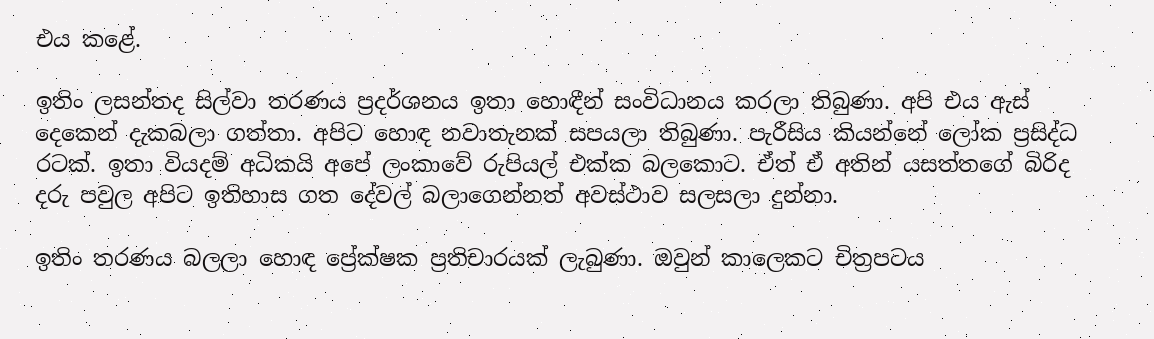එය කළේ.

ඉතිං ලසන්තද සිල්වා තරණය ප්‍රදර්ශනය ඉතා හොඳීන් සංවිධානය කරලා තිබුණා. අපි එය ඇස් දෙකෙන් දැකබලා ගත්තා. අපිට හොඳ නවාතැනක් සපයලා තිබුණා. පැරීසිය කියන්නේ ලෝක ප්‍රසිද්ධ රටක්. ඉතා වියදම් අධිකයි අපේ ලංකාවේ රුපියල් එක්ක බලකොට. ඒත් ඒ අතින් යසත්තගේ බිරිද දරු පවුල අපිට ඉතිහාස ගත දේවල් බලාගෙන්නත් අවස්ථාව සලසලා දුන්නා.

ඉතිං තරණය බලලා හොඳ ප්‍රේක්ෂක ප්‍රතිචාරයක් ලැබුණා. ඔවුන් කාලෙකට චිත්‍රපටය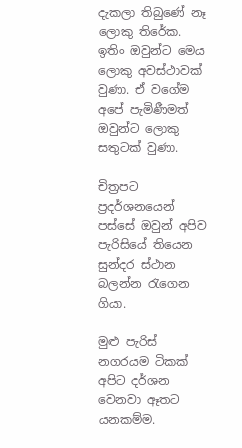දැකලා තිබුණේ නෑ ලොකු තිරේක. ඉතිං ඔවුන්ට මෙය ලොකු අවස්ථාවක් වුණා. ඒ වගේම අපේ පැමිණීමත් ඔවුන්ට ලොකු සතුටක් වුණා.

චිත්‍රපට ප්‍රදර්ශනයෙන් පස්සේ ඔවුන් අපිව පැරිසියේ තියෙන සුන්දර ස්ථාන බලන්න රැගෙන ගියා.

මුළු පැරිස් නගරයම ටිකක් අපිට දර්ශන වෙනවා ඈතට යනකම්ම.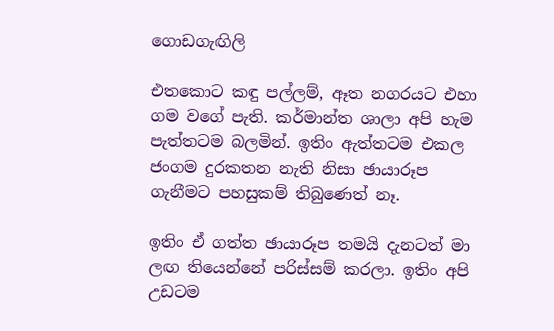ගොඩගැඟිලි

එතකොට කඳු පල්ලම්, ඈත නගරයට එහා ගම වගේ පැති. කර්මාන්ත ශාලා අපි හැම පැත්තටම බලමින්. ඉතිං ඇත්තටම එකල ජංගම දුරකතන නැති නිසා ඡායාරූප ගැනීමට පහසුකම් තිබුණෙත් නෑ.

ඉතිං ඒ ගත්ත ඡායාරූප තමයි දැනටත් මා ලඟ තියෙන්නේ පරිස්සම් කරලා. ඉතිං අපි උඩටම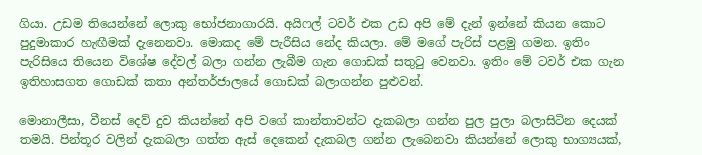ගියා. උඩම තියෙන්නේ ලොකු භෝජනාගාරයි. අයිෆල් ටවර් එක උඩ අපි මේ දැන් ඉන්නේ කියන කොට පුදුමාකාර හැඟීමක් දැනෙනවා. මොකද මේ පැරීසිය නේද කියලා. මේ මගේ පැරිස් පළමු ගමන. ඉතිං පැරිසියෙ තියෙන විශේෂ දේවල් බලා ගන්න ලැබීම ගැන ගොඩක් සතුටු වෙනවා. ඉතිං මේ ටවර් එක ගැන ඉතිහාසගත ගොඩක් කතා අන්තර්ජාලයේ ගොඩක් බලාගන්න පුළුවන්.

මොනාලීසා, වීනස් දෙව් දුව කියන්නේ අපි වගේ කාන්තාවන්ට දැකබලා ගන්න පුල පුලා බලාසිටින දෙයක් තමයි. පින්තූර වලින් දැකබලා ගත්ත ඇස් දෙකෙන් දැකබල ගන්න ලැබෙනවා කියන්නේ ලොකු භාග්‍යයක්,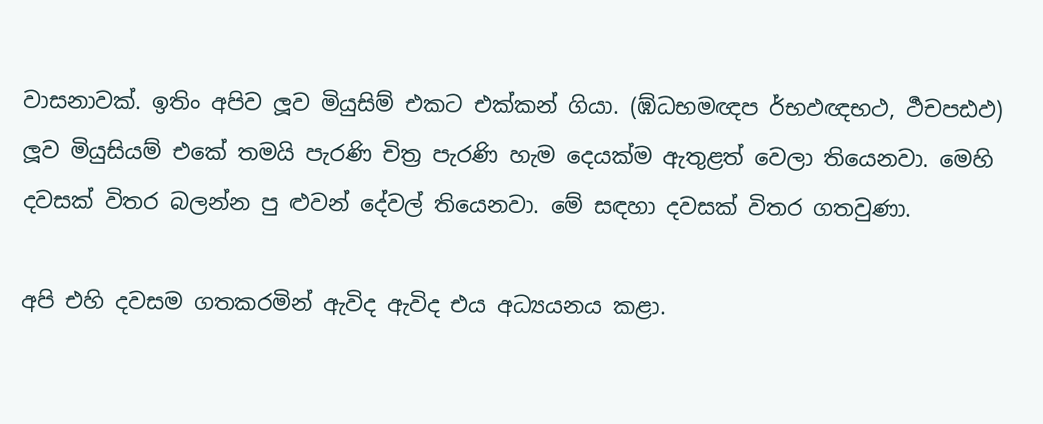වාසනාවක්. ඉතිං අපිව ලූව මියුසිම් එකට එක්කන් ගියා. (ඹ්ධභමඥප ර්භඵඥභථ, ර්‍ථචපඪඵ) ලූව මියුසියම් එකේ තමයි පැරණි චිත්‍ර පැරණි හැම දෙයක්ම ඇතුළත් වෙලා තියෙනවා. මෙහි දවසක් විතර බලන්න පු ළුවන් දේවල් තියෙනවා. මේ සඳහා දවසක් විතර ගතවුණා.

අපි එහි දවසම ගතකරමින් ඇවිද ඇවිද එය අධ්‍යයනය කළා.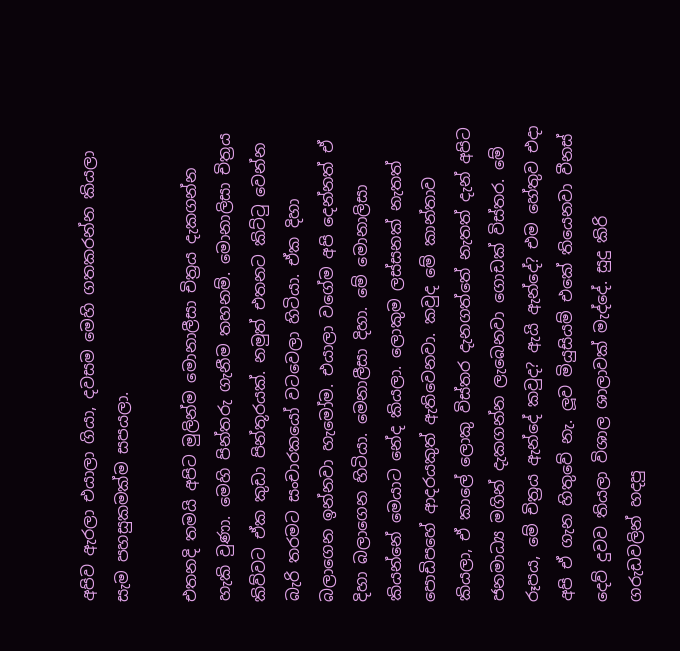අපිව ඇරලා එයාලා ගියා, දවසම මෙහි ගතකරන්න කියලා සැම පහසුකමක්ම සපයලා.

එතනදි තමයි අපිට මුලින්ම මොනාලීසා චිත්‍රය දැකගන්න හැකි වුණා. මෙහි පින්තරු ගැනීම තහනම්. මොනාලිසා චිත්‍රය කිව්වට ඒක කුඩා පින්තූරයක්. නමුත් එතනට කිට්ටු වෙන්න බැරි තරමට සංචාරකයෝ වටවෙලා හිටියා. ඒක දිහා බලාගෙන ඉන්නවා හැමෝම. එයාලා වගේම අපි දෙන්නත් ඒ දිහා බලාගෙන හිටියා. මෙනාලීසා දිහා. මේ මොනාලිසා කියන්නේ මෙයාට නේද කියලා. ලොකුම ලස්සනක් නැතත් පොඩිපහේ ආදරයකුත් ඇතිවෙනවා. කවුද මේ කාන්තාව කියලා, ඒ කාලේ ලොකු විස්තර දැනගත්තේ නැතත් දැන් අපිට ජනමාධ්‍ය මගින් දැකගන්න ලැබෙනවා ගොඩක් විස්තර. මේ රූපය, මේ චිත්‍රය ඇන්දේ කවුද? ඇයි ඇන්දේ? එම හේතුව එදා අපි ඒ ගැන හිතුවේ නැ. ලූව මියුසියම් එකේ තියෙනවා වීනස් දෙව් දුවව තියලා විශාල ශාලාවක් මැද්දේ. සුදු කිරි ගරුඩවලින් හදපු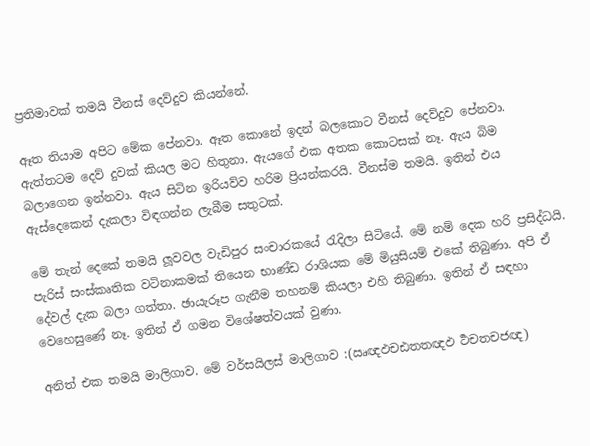ප්‍රතිමාවක් තමයි වීනස් දෙව්දුව කියන්නේ.

ඈත තියාම අපිට මේක පේනවා. ඈත කොනේ ඉදන් බලකොට වීනස් දෙව්දුව පේනවා. ඇත්තටම දෙව් දුවක් කියල මට හිතුනා. ඇයගේ එක අතක කොටසක් නෑ. ඇය බිම බලාගෙන ඉන්නවා. ඇය සිටින ඉරියව්ව හරිම ප්‍රියන්කරයි. වීනස්ම තමයි. ඉතින් එය ඇස්දෙකෙන් දැකලා විඳගන්න ලැබීම සතුටක්.

මේ තැන් දෙකේ තමයි ලූවවල වැඩිපුර සංචාරකයේ රැදිලා සිටියේ. මේ නම් දෙක හරි ප්‍රසිද්ධයි. පැරිස් සංස්කෘතික වටිනාකමක් තියෙන භාණ්ඩ රාශියක මේ මියුසියම් එකේ තිබුණා. අපි ඒ දේවල් දැක බලා ගත්තා. ඡායැරූප ගැනීම තහනම් කියලා එහි තිබුණා. ඉතින් ඒ සඳහා වෙහෙසුණේ නෑ. ඉතින් ඒ ගමන විශේෂත්වයක් වුණා.

අනිත් එක තමයි මාලිගාව. මේ වර්සයිලස් මාලිගාව :(ඍඥඵචඪතතඥඵ ර්‍ථචතචජඥ)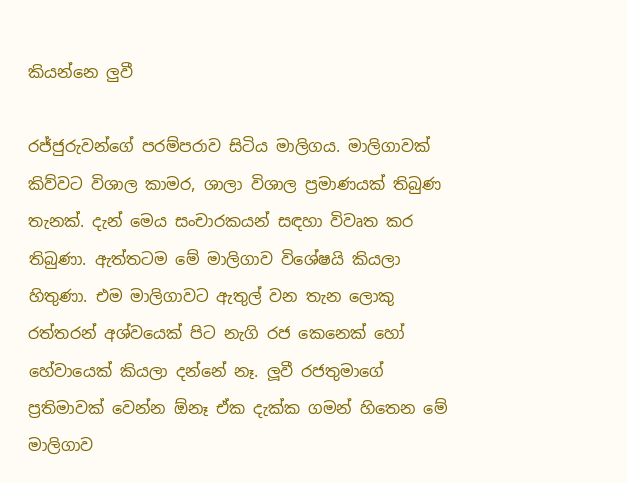කියන්නෙ ලුවී

රජ්ජුරුවන්ගේ පරම්පරාව සිටිය මාලිගය. මාලිගාවක් කිව්වට විශාල කාමර, ශාලා විශාල ප්‍රමාණයක් තිබුණ තැනක්. දැන් මෙය සංචාරකයන් සඳහා විවෘත කර තිබුණා. ඇත්තටම මේ මාලිගාව විශේෂයි කියලා හිතුණා. එම මාලිගාවට ඇතුල් වන තැන ලොකු රත්තරන් අශ්වයෙක් පිට නැගි රජ කෙනෙක් හෝ හේවායෙක් කියලා දන්නේ නෑ. ලූවී රජතුමාගේ ප්‍රතිමාවක් වෙන්න ඕනෑ ඒක දැක්ක ගමන් හිතෙන මේ මාලිගාව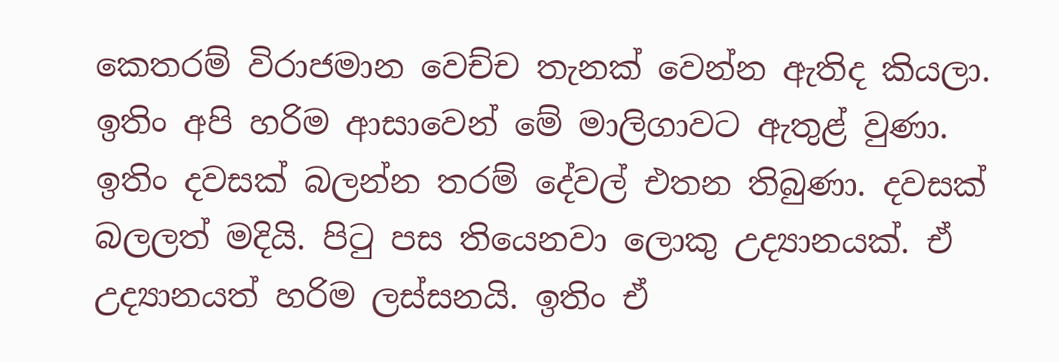කෙතරම් විරාජමාන වෙච්ච තැනක් වෙන්න ඇතිද කියලා. ඉතිං අපි හරිම ආසාවෙන් මේ මාලිගාවට ඇතුළ් වුණා. ඉතිං දවසක් බලන්න තරම් දේවල් එතන තිබුණා. දවසක් බලලත් මදියි. පිටු පස තියෙනවා ලොකු උද්‍යානයක්. ඒ උද්‍යානයත් හරිම ලස්සනයි. ඉතිං ඒ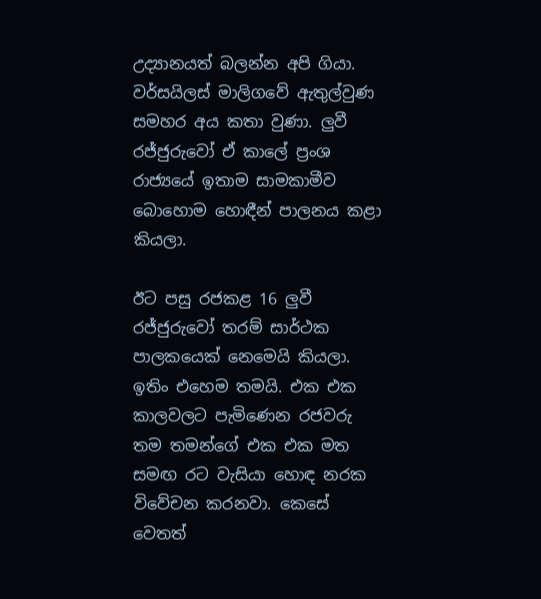උද්‍යානයත් බලන්න අපි ගියා. වර්සයිලස් මාලිගවේ ඇතුල්වුණ සමහර අය කතා වුණා. ලුවී රජ්ජුරුවෝ ඒ කාලේ ප්‍රංශ රාජ්‍යයේ ඉතාම සාමකාමීව බොහොම හොඳීන් පාලනය කළා කියලා.

ඊට පසු රජකළ 16 ලුවී රජ්ජුරුවෝ තරම් සාර්ථක පාලකයෙක් නෙමෙයි කියලා. ඉතිං එහෙම තමයි. එක එක කාලවලට පැමිණෙන රජවරු තම තමන්ගේ එක එක මත සමඟ රට වැසියා හොඳ නරක විවේචන කරනවා. කෙසේ වෙතත්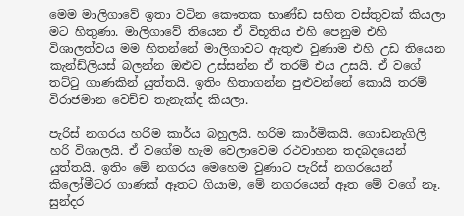මෙම මාලිගාවේ ඉතා වටින කෞතක භාණ්ඩ සහිත වස්තුවක් කියලා මට හිතුණා. මාලිගාවේ තියෙන ඒ විභූතිය එහි පෙනුම එහි විශාලත්වය මම හිතන්නේ මාලිගාවට ඇතුළු වුණාම එහි උඩ තියෙන කැන්ඩ්ලියස් බලන්න ඔළුව උස්සන්න ඒ තරම් එය උසයි. ඒ වගේ තට්ටු ගාණකින් යුත්තයි. ඉතිං හිතාගන්න පුළුවන්නේ කොයි තරම් විරාජමාන වෙච්ච තැනැක්ද කියලා.

පැරිස් නගරය හරිම කාර්ය බහුලයි. හරිම කාර්මිකයි. ගොඩනැගිලි හරි විශාලයි. ඒ වගේම හැම වෙලාවෙම රථවාහන තදබදයෙන් යුත්තයි. ඉතිං මේ නගරය මෙහෙම වුණාට පැරිස් නගරයෙන් කිලෝමීටර ගාණක් ඈතට ගියාම, මේ නගරයෙන් ඈත මේ වගේ නෑ. සුන්දර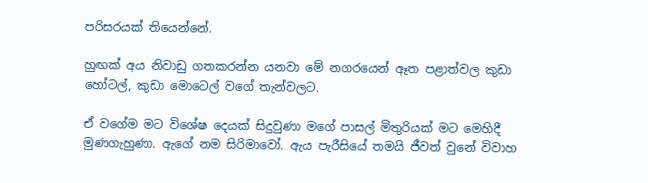පරිසරයක් තියෙන්නේ.

හුඟක් අය නිවාඩු ගතකරන්න යනවා මේ නගරයෙන් ඈත පළාත්වල කුඩා හෝටල්, කුඩා මොටෙල් වගේ තැන්වලට.

ඒ වගේම මට විශේෂ දෙයක් සිදුවුණා මගේ පාසල් මිතුරියක් මට මෙහිදී මුණගැහුණා. ඇගේ නම සිරිමාවෝ. ඇය පැරීසියේ තමයි ජීවත් වුනේ විවාහ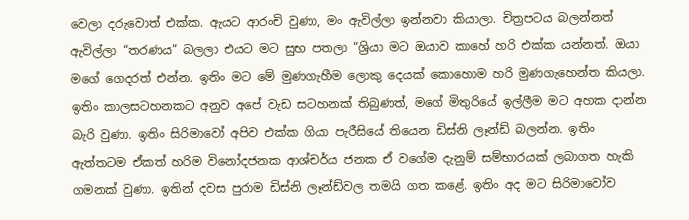වෙලා දරුවොත් එක්ක. ඇයට ආරංචි වුණා, මං ඇවිල්ලා ඉන්නවා කියාලා. චිත්‍රපටය බලන්නත් ඇවිල්ලා “තරණය” බලලා එයට මට සුභ පතලා “ශ්‍රියා මට ඔයාව කාහේ හරි එක්ක යන්නත්. ඔයා මගේ ගෙදරත් එන්න. ඉතිං මට මේ මුණගැහීම ලොකු දෙයක් කොහොම හරි මුණගැහෙන්ත කියලා. ඉතිං කාලසටහනකට අනුව අපේ වැඩ සටහනක් තිබුණත්, මගේ මිතුරියේ ඉල්ලීම මට අහක දාන්න බැරි වුණා. ඉතිං සිරිමාවෝ අපිව එක්ක ගියා පැරීසියේ තියෙන ඩිස්නි ලෑන්ඩ් බලන්න. ඉතිං ඇත්තටම ඒකත් හරිම විනෝදජනක ආශ්චර්ය ජනක ඒ වගේම දැනුම් සම්භාරයක් ලබාගත හැකි ගමනක් වුණා. ඉතින් දවස පුරාම ඩිස්නි ලෑන්ඩ්වල තමයි ගත කළේ. ඉතිං අද මට සිරිමාවෝව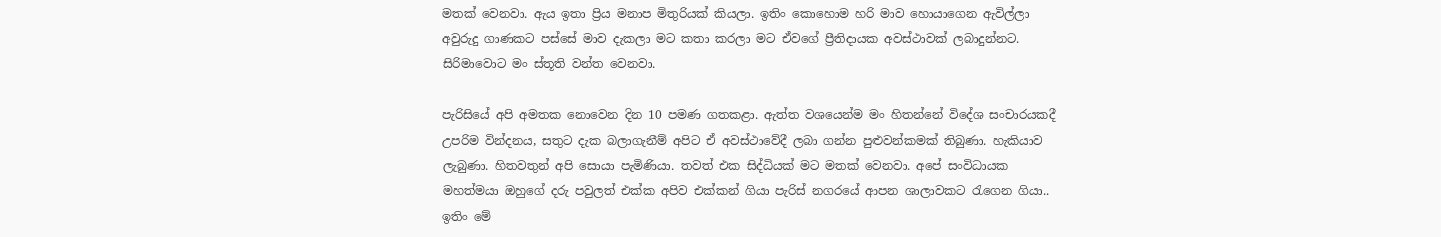මතක් වෙනවා. ඇය ඉතා ප්‍රිය මනාප මිතුරියක් කියලා. ඉතිං කොහොම හරි මාව හොයාගෙන ඇවිල්ලා අවුරුදු ගාණකට පස්සේ මාව දැකලා මට කතා කරලා මට ඒවගේ ප්‍රීතිදායක අවස්ථාවක් ලබාදුන්නට. සිරිමාවොට මං ස්තූති වන්ත වෙනවා.

පැරිසියේ අපි අමතක නොවෙන දින 10 පමණ ගතකළා. ඇත්ත වශයෙන්ම මං හිතන්නේ විදේශ සංචාරයකදී උපරිම වින්දනය, සතුට දැක බලාගැනීම් අපිට ඒ අවස්ථාවේදී ලබා ගන්න පුළුවන්කමක් තිබුණා. හැකියාව ලැබුණා. හිතවතුන් අපි සොයා පැමිණියා. තවත් එක සිද්ධියක් මට මතක් වෙනවා. අපේ සංවිධායක මහත්මයා ඔහුගේ දරු පවුලත් එක්ක අපිව එක්කන් ගියා පැරිස් නගරයේ ආපන ශාලාවකට රැගෙන ගියා.. ඉතිං මේ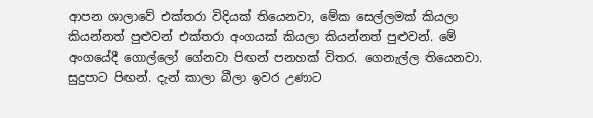ආපන ශාලාවේ එක්තරා විදියක් තියෙනවා, මේක සෙල්ලමක් කියලා කියන්නත් පුළුවන් එක්තරා අංගයක් කියලා කියන්නත් පුළුවන්. මේ අංගයේදී ගොල්ලෝ ගේනවා පිඟන් පනහක් විතර. ගෙනැල්ල තියෙනවා. සුදුපාට පිඟන්. දැන් කාලා බීලා ඉවර උණාට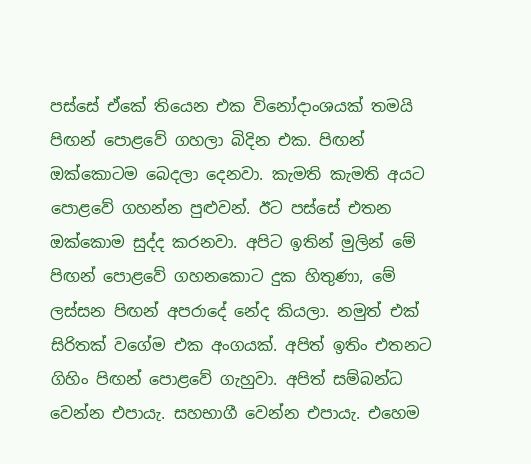පස්සේ ඒකේ තියෙන එක විනෝදාංශයක් තමයි පිඟන් පොළවේ ගහලා බිදින එක. පිඟන් ඔක්කොටම බෙදලා දෙනවා. කැමති කැමති අයට පොළවේ ගහන්න පුළුවන්. ඊට පස්සේ එතන ඔක්කොම සුද්ද කරනවා. අපිට ඉතින් මුලින් මේ පිඟන් පොළවේ ගහනකොට දුක හිතුණා, මේ ලස්සන පිඟන් අපරාදේ නේද කියලා. නමුත් එක් සිරිතක් වගේම එක අංගයක්. අපිත් ඉතිං එතනට ගිහිං පිඟන් පොළවේ ගැහුවා. අපිත් සම්බන්ධ වෙන්න එපායැ. සහභාගී වෙන්න එපායැ. එහෙම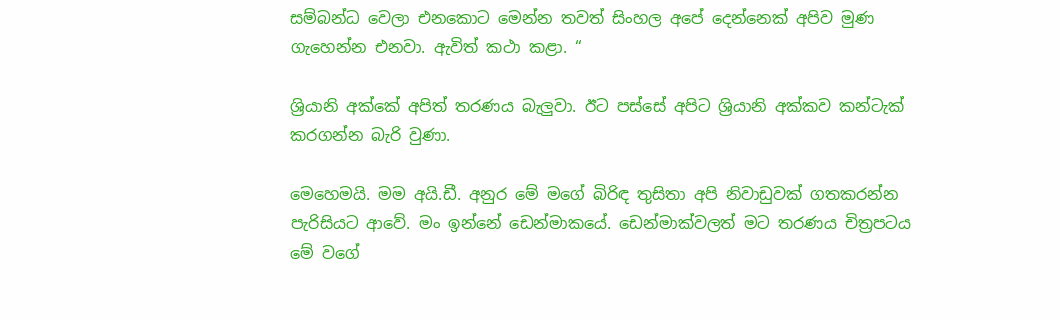සම්බන්ධ වෙලා එනකොට මෙන්න තවත් සිංහල අපේ දෙන්නෙක් අපිව මුණ ගැහෙන්න එනවා. ඇවිත් කථා කළා. “

ශ්‍රියානි අක්කේ අපිත් තරණය බැලුවා. ඊට පස්සේ අපිට ශ්‍රියානි අක්කව කන්ටැක් කරගන්න බැරි වුණා.

මෙහෙමයි. මම අයි.ඩී. අනුර මේ මගේ බිරිඳ තුසිතා අපි නිවාඩුවක් ගතකරන්න පැරිසියට ආවේ. මං ඉන්නේ ඩෙන්මාකයේ. ඩෙන්මාක්වලත් මට තරණය චිත්‍රපටය මේ වගේ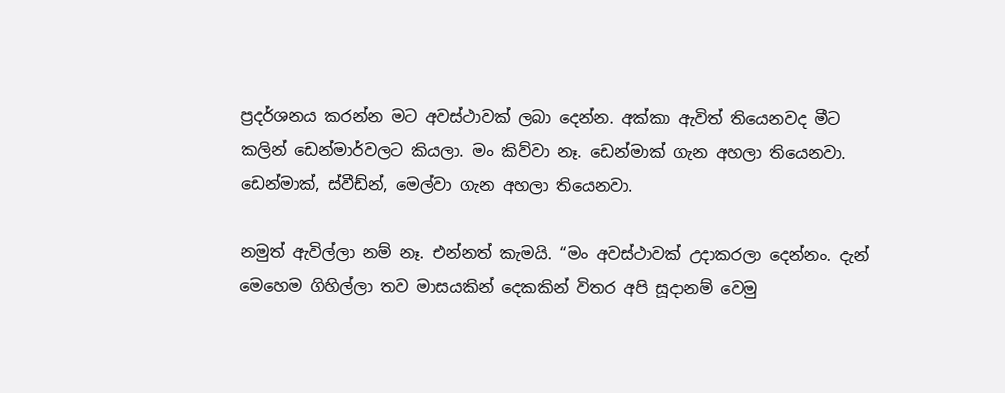ප්‍රදර්ශනය කරන්න මට අවස්ථාවක් ලබා දෙන්න. අක්කා ඇවිත් තියෙනවද මීට කලින් ඩෙන්මාර්වලට කියලා. මං කිව්වා නෑ. ඩෙන්මාක් ගැන අහලා තියෙනවා. ඩෙන්මාක්, ස්වීඩ්න්, මෙල්වා ගැන අහලා තියෙනවා.

නමුත් ඇවිල්ලා නම් නෑ. එන්නත් කැමයි. “මං අවස්ථාවක් උදාකරලා දෙන්නං. දැන් මෙහෙම ගිහිල්ලා තව මාසයකින් දෙකකින් විතර අපි සූදානම් වෙමු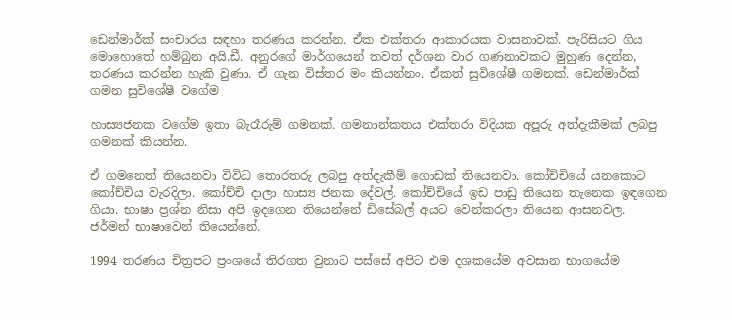ඩෙන්මාර්ක් සංචාරය සඳහා තරණය කරන්න. ඒක එක්තරා ආකාරයක වාසනාවක්. පැරිසියට ගිය මොහොතේ හම්බුන අයි.ඩී. අනුරගේ මාර්ගයෙන් තවත් දර්ශන වාර ගණනාවකට මුහුණ දෙන්න, තරණය කරන්න හැකි වුණා. ඒ ගැන විස්තර මං කියන්නං. ඒකත් සුවිශේෂී ගමනක්. ඩෙන්මාර්ක් ගමන සුවිශේෂී වගේම

හාස්‍යජනක වගේම ඉතා බැරෑරුම් ගමනක්. ගමනාන්කතය එක්තරා විදියක අපූරු අත්දැකීමක් ලබපු ගමනක් කියන්න.

ඒ ගමනෙත් තියෙනවා විවිධ තොරතරු ලබපු අත්දැකීම් ගොඩක් තියෙනවා. කෝච්චියේ යනකොට කෝච්චිය වැරදිලා. කෝච්චි දාලා හාස්‍ය ජනක දේවල්. කෝච්චියේ ඉඩ පාඩු තියෙන තැනෙක ඉඳගෙන ගියා. භාෂා ප්‍රශ්න නිසා අපි ඉදගෙන තියෙන්නේ ඩිසේබල් අයට වෙන්කරලා තියෙන ආසනවල. ජර්මන් භාෂාවෙන් තියෙන්නේ.

1994 තරණය චිත්‍රපට ප්‍රංශයේ තිරගත වුනාට පස්සේ අපිට එම දශකයේම අවසාන භාගයේම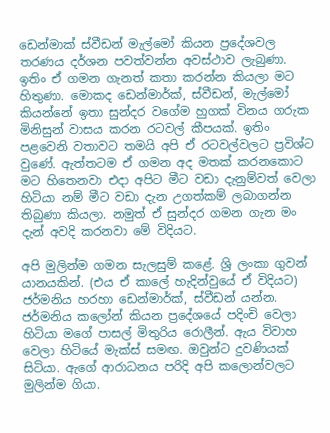ඩෙන්මාක් ස්වීඩන් මැල්මෝ කියන ප්‍රදේශවල තරණය දර්ශන පවත්වන්න අවස්ථාව ලැබුණා. ඉතිං ඒ ගමන ගැනත් කතා කරන්න කියලා මට හිතුණා. මොකද ඩෙන්මාර්ක්, ස්වීඩන්, මැල්මෝ කියන්නේ ඉතා සුන්දර වගේම හුගක් විනය ගරුක මිනිසුන් වාසය කරන රටවල් කීපයක්. ඉතිං පළවෙනි වතාවට තමයි අපි ඒ රටවල්වලට ප්‍රවිශ්ට වුණේ. ඇත්තටම ඒ ගමන අද මතක් කරනකොට මට හිතෙනවා එදා අපිට මීට වඩා දැනුම්වත් වෙලා හිටියා නම් මීට වඩා දැන උගත්කම් ලබාගන්න තිබුණා කියලා. නමුත් ඒ සුන්දර ගමන ගැන මං දැන් අවදි කරනවා මේ විදියට.

අපි මුලින්ම ගමන සැලසුම් කළේ. ශ්‍රි ලංකා ගුවන් යානයකින්. (එය ඒ කාලේ හැදින්වුයේ ඒ විදියට) ජර්මනිය හරහා ඩෙන්මාර්ක්, ස්වීඩන් යන්න. ජර්මනිය කලෝන් කියන ප්‍රදේශයේ පදිංචි වෙලා හිටියා මගේ පාසල් මිතුරිය රොලීන්. ඇය විවාහ වෙලා හිටියේ මැක්ස් සමඟ. ඔවුන්ට දුවණියක් සිටියා. ඇගේ ආරාධනය පරිදි අපි කලොන්වලට මුලින්ම ගියා.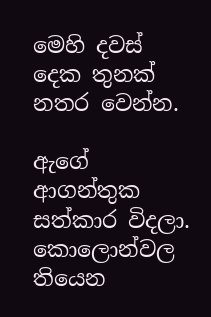මෙහි දවස් දෙක තුනක් නතර වෙන්න.

ඇගේ ආගන්තුක සත්කාර විදලා. කොලොන්වල තියෙන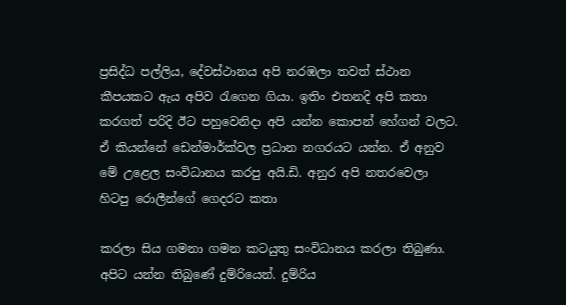ප්‍රසිද්ධ පල්ලිය, දේවස්ථානය අපි නරඹලා තවත් ස්ථාන කීපයකට ඇය අපිව රැගෙන ගියා. ඉතිං එතනදි අපි කතා කරගත් පරිදි ඊට පහුවෙනිදා අපි යන්න කොපන් හේගන් වලට. ඒ කියන්නේ ඩෙන්මාර්ක්වල ප්‍රධාන නගරයට යන්න. ඒ අනුව මේ උළෙල සංවිධානය කරපු අයි.ඩි. අනුර අපි නතරවෙලා හිටපු රොලීන්ගේ ගෙදරට කතා

කරලා සිය ගමනා ගමන කටයුතු සංවිධානය කරලා තිබුණා. අපිට යන්න තිබුණේ දුම්රියෙන්. දුම්රිය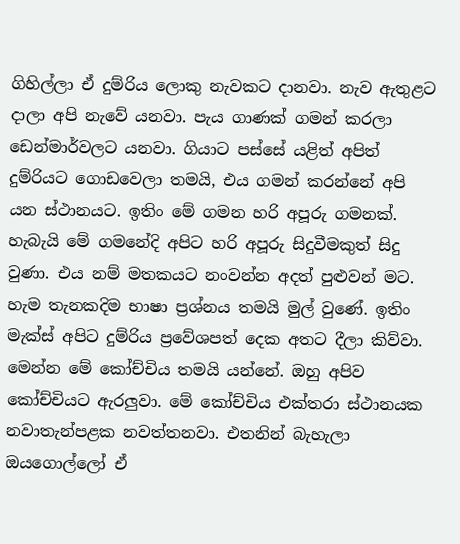ගිහිල්ලා ඒ දුම්රිය ලොකු නැවකට දානවා. නැව ඇතුළට දාලා අපි නැවේ යනවා. පැය ගාණක් ගමන් කරලා ඩෙන්මාර්වලට යනවා. ගියාට පස්සේ යළිත් අපිත් දුම්රියට ගොඩවෙලා තමයි, එය ගමන් කරන්නේ අපි යන ස්ථානයට. ඉතිං මේ ගමන හරි අපූරු ගමනක්. හැබැයි මේ ගමනේදි අපිට හරි අපූරු සිදුවීමකුත් සිදු වුණා. එය නම් මතකයට නංවන්න අදත් පුළුවන් මට. හැම තැනකදිම භාෂා ප්‍රශ්නය තමයි මුල් වුණේ. ඉතිං මැක්ස් අපිට දුම්රිය ප්‍රවේශපත් දෙක අතට දීලා කිව්වා. මෙන්න මේ කෝච්චිය තමයි යන්නේ. ඔහු අපිව කෝච්චියට ඇරලුවා. මේ කෝච්චිය එක්තරා ස්ථානයක නවාතැන්පළක නවත්තනවා. එතනින් බැහැලා ඔයගොල්ලෝ ඒ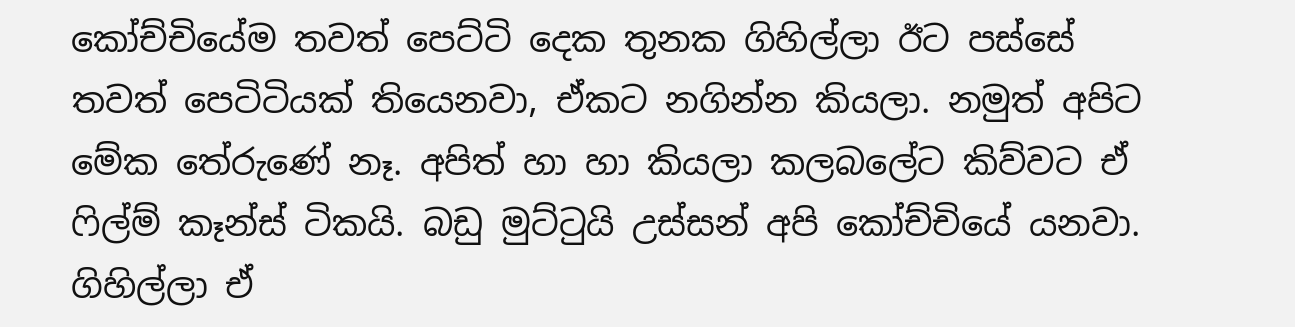කෝච්චියේම තවත් පෙට්ටි දෙක තුනක ගිහිල්ලා ඊට පස්සේ තවත් පෙටිටියක් තියෙනවා, ඒකට නගින්න කියලා. නමුත් අපිට මේක තේරුණේ නෑ. අපිත් හා හා කියලා කලබලේට කිව්වට ඒ ෆිල්ම් කෑන්ස් ටිකයි. බඩු මුට්ටුයි උස්සන් අපි කෝච්චියේ යනවා. ගිහිල්ලා ඒ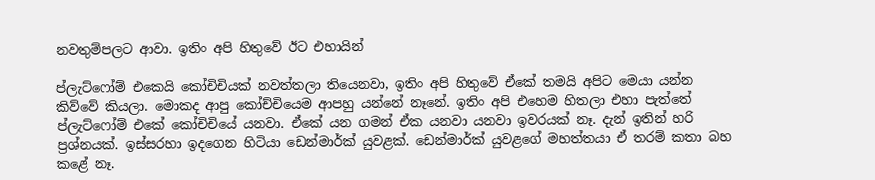නවතුම්පලට ආවා. ඉතිං අපි හිතුවේ ඊට එහායින්

ප්ලැට්ෆෝම් එකෙයි කෝචිචියක් නවත්තලා තියෙනවා, ඉතිං අපි හිතුවේ ඒකේ තමයි අපිට මෙයා යන්න කිව්වේ කියලා. මොකද ආපු කෝච්චියෙම ආපහු යන්නේ නෑනේ. ඉතිං අපි එහෙම හිතලා එහා පැත්තේ ප්ලැට්ෆෝම් එකේ කෝචිචියේ යනවා. ඒකේ යන ගමන් ඒක යනවා යනවා ඉවරයක් නෑ. දැන් ඉතින් හරි ප්‍රශ්නයක්. ඉස්සරහා ඉදගෙන හිටියා ඩෙන්මාර්ක් යුවළක්. ඩෙන්මාර්ක් යුවළගේ මහත්තයා ඒ තරම් කතා බහ කළේ නෑ.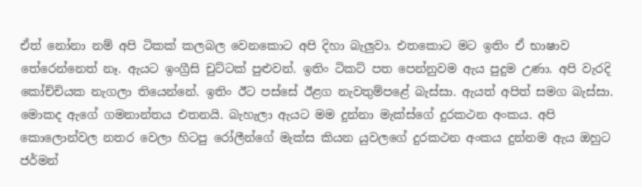ඒත් නෝනා නම් අපි ටිකක් කලබල වෙනකොට අපි දිහා බැලුවා. එතකොට මට ඉතිං ඒ භාෂාව තේරෙන්නෙත් නෑ. ඇයට ඉංග්‍රීසි චුට්ටක් පුළුවන්. ඉතිං ටිකට් පත පෙන්නුවම ඇය පුදුම උණා. අපි වැරදි කෝච්චියක නැගලා තියෙන්නේ. ඉතිං ඊට පස්සේ ඊළග නැවතුම්පළේ බැස්සා. ඇයත් අපිත් සමග බැස්සා. මොකද ඇගේ ගමනාන්තය එතනයි. බැහැලා ඇයට මම දුන්නා මැක්ස්ගේ දුරකථන අංකය. අපි කොලොන්වල නතර වෙලා හිටපු රෝලීන්ගේ මැක්ස කියන යුවලගේ දුරකථන අංකය දුන්නම ඇය ඔහුට ජර්මන්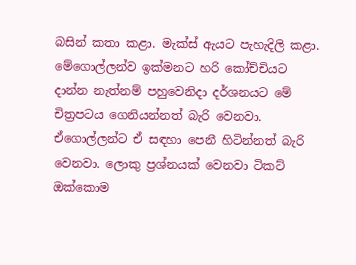බසින් කතා කළා. මැක්ස් ඇයට පැහැදිලි කළා. මේගොල්ලන්ව ඉක්මනට හරි කෝච්චියට දාන්න නැත්නම් පහුවෙනිදා දර්ශනයට මේ චිත්‍රපටය ගෙනියන්නත් බැරි වෙනවා. ඒගොල්ලන්ට ඒ සඳහා පෙනී හිටින්නත් බැරි වෙනවා. ලොකු ප්‍රශ්නයක් වෙනවා ටිකට් ඔක්කොම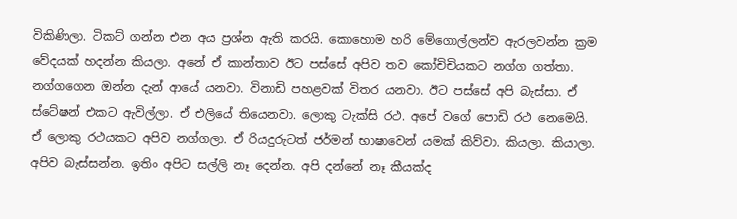විකිණිලා. ටිකට් ගන්න එන අය ප්‍රශ්න ඇති කරයි. කොහොම හරි මේගොල්ලන්ව ඇරලවන්න ක්‍රම වේදයක් හදන්න කියලා. අනේ ඒ කාන්තාව ඊට පස්සේ අපිව තව කෝචිචියකට නග්ග ගත්තා. නග්ගගෙන ඔන්න දැන් ආයේ යනවා. විනාඩි පහළවක් විතර යනවා. ඊට පස්සේ අපි බැස්සා. ඒ ස්ටේෂන් එකට ඇවිල්ලා. ඒ එලියේ තියෙනවා. ලොකු ටැක්සි රථ. අපේ වගේ පොඩි රථ නෙමෙයි. ඒ ලොකු රථයකට අපිව නග්ගලා. ඒ රියදුරුටත් ජර්මන් භාෂාවෙන් යමක් කිව්වා. කියලා. කියාලා. අපිව බැස්සන්න. ඉතිං අපිට සල්ලි නෑ දෙන්න. අපි දන්නේ නෑ කීයක්ද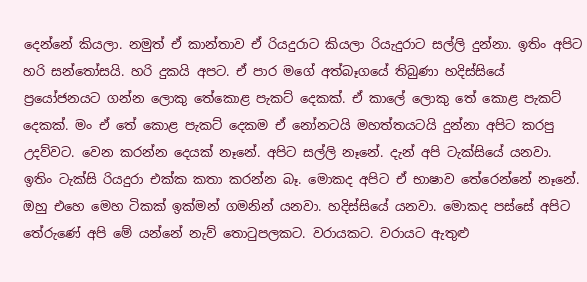දෙන්නේ කියලා. නමුත් ඒ කාන්තාව ඒ රියදුරාට කියලා රියැදුරාට සල්ලි දුන්නා. ඉතිං අපිට හරි සන්තෝසයි. හරි දුකයි අපට. ඒ පාර මගේ අත්බෑගයේ තිබුණා හදිස්සියේ ප්‍රයෝජනයට ගන්න ලොකු තේකොළ පැකට් දෙකක්. ඒ කාලේ ලොකු තේ කොළ පැකට් දෙකක්. මං ඒ තේ කොළ පැකට් දෙකම ඒ නෝනටයි මහත්තයටයි දුන්නා අපිට කරපු උදව්වට. වෙන කරන්න දෙයක් නෑනේ. අපිට සල්ලි නෑනේ. දැන් අපි ටැක්සියේ යනවා. ඉතිං ටැක්සි රියදුරා එක්ක කතා කරන්න බෑ. මොකද අපිට ඒ භාෂාව තේරෙන්නේ නෑනේ. ඔහු එහෙ මෙහ ටිකක් ඉක්මන් ගමනින් යනවා. හදිස්සියේ යනවා. මොකද පස්සේ අපිට තේරුණේ අපි මේ යන්නේ නැව් තොටුපලකට. වරායකට. වරායට ඇතුළු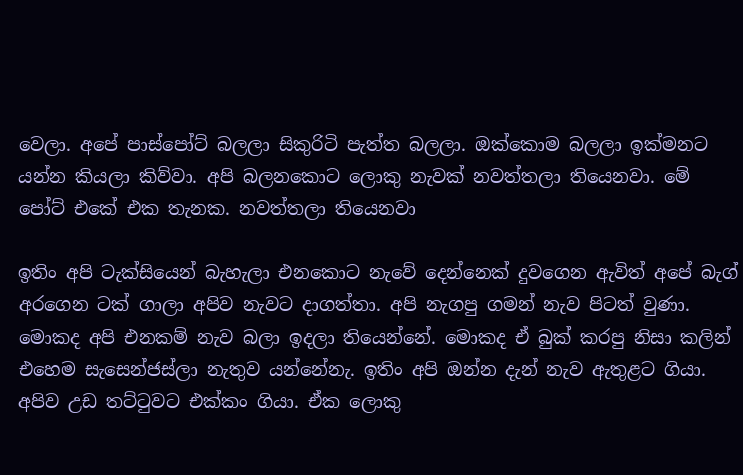වෙලා. අපේ පාස්පෝට් බලලා සිකුරිටි පැත්ත බලලා. ඔක්කොම බලලා ඉක්මනට යන්න කියලා කිව්වා. අපි බලනකොට ලොකු නැවක් නවත්තලා තියෙනවා. මේ පෝට් එකේ එක තැනක. නවත්තලා තියෙනවා

ඉතිං අපි ටැක්සියෙන් බැහැලා එනකොට නැවේ දෙන්නෙක් දුවගෙන ඇවිත් අපේ බැග් අරගෙන ටක් ගාලා අපිව නැවට දාගත්තා. අපි නැගපු ගමන් නැව පිටත් වුණා. මොකද අපි එනකම් නැව බලා ඉදලා තියෙන්නේ. මොකද ඒ බුක් කරපු නිසා කලින් එහෙම සැසෙන්ජස්ලා නැතුව යන්නේනැ. ඉතිං අපි ඔන්න දැන් නැව ඇතුළට ගියා. අපිව උඩ තට්ටුවට එක්කං ගියා. ඒක ලොකු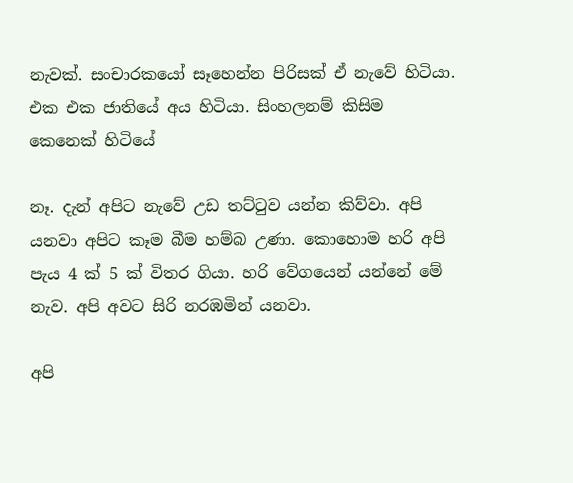නැවක්. සංචාරකයෝ සෑහෙන්න පිරිසක් ඒ නැවේ හිටියා. එක එක ජාතියේ අය හිටියා. සිංහලනම් කිසිම කෙනෙක් හිටියේ

නෑ. දැන් අපිට නැවේ උඩ තට්ටුව යන්න කිව්වා. අපි යනවා අපිට කෑම බීම හම්බ උණා. කොහොම හරි අපි පැය 4 ක් 5 ක් විතර ගියා. හරි වේගයෙන් යන්නේ මේ නැව. අපි අවට සිරි නරඹමින් යනවා.

අපි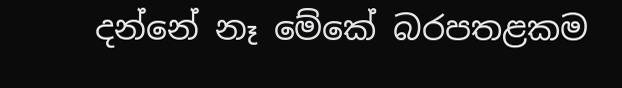දන්නේ නෑ මේකේ බරපතළකම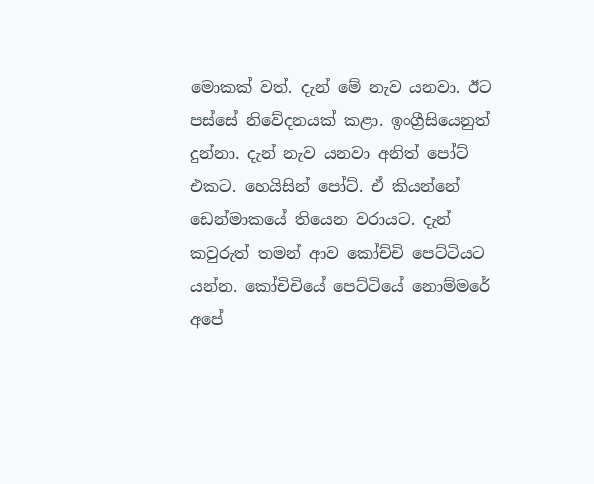මොකක් වත්. දැන් මේ නැව යනවා. ඊට පස්සේ නිවේදනයක් කළා. ඉංග්‍රීසියෙනුත් දුන්නා. දැන් නැව යනවා අනිත් පෝට් එකට. හෙයිසින් පෝට්. ඒ කියන්නේ ඩෙන්මාකයේ තියෙන වරායට. දැන් කවුරුත් තමන් ආව කෝච්චි පෙට්ටියට යන්න. කෝචිචියේ පෙට්ටියේ නොම්මරේ අපේ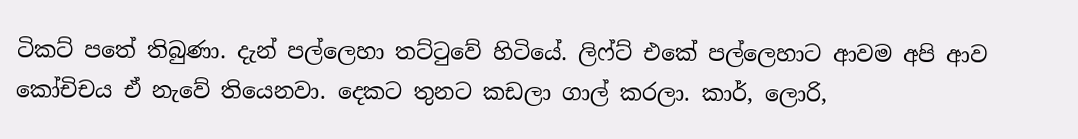ටිකට් පතේ තිබුණා. දැන් පල්ලෙහා තට්ටුවේ හිටියේ. ලිෆ්ට් එකේ පල්ලෙහාට ආවම අපි ආව කෝචිචය ඒ නැවේ තියෙනවා. දෙකට තුනට කඩලා ගාල් කරලා. කාර්, ලොරි,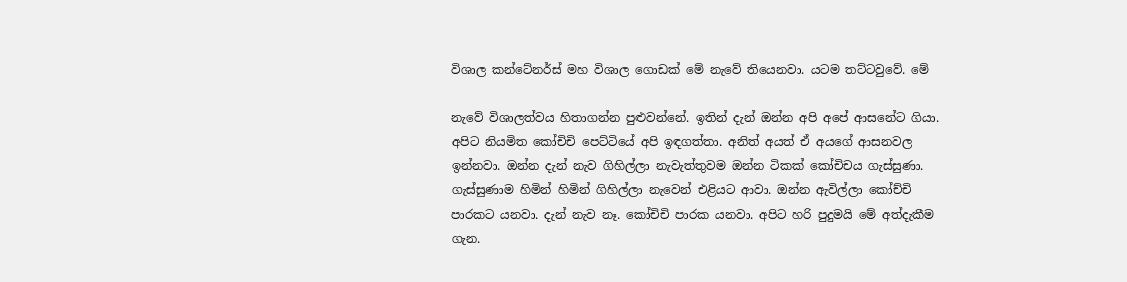විශාල කන්ටේනර්ස් මහ විශාල ගොඩක් මේ නැවේ තියෙනවා. යටම තට්ටවුවේ. මේ

නැවේ විශාලත්වය හිතාගන්න පුළුවන්නේ. ඉතින් දැන් ඔන්න අපි අපේ ආසනේට ගියා. අපිට නියමිත කෝචිචි පෙට්ටියේ අපි ඉඳගත්තා. අනිත් අයත් ඒ අයගේ ආසනවල ඉන්නවා. ඔන්න දැන් නැව ගිහිල්ලා නැවැත්තුවම ඔන්න ටිකක් කෝචිචය ගැස්සුණා. ගැස්සුණාම හිමින් හිමින් ගිහිල්ලා නැවෙන් එළියට ආවා. ඔන්න ඇවිල්ලා කෝච්චි පාරකට යනවා. දැන් නැව නෑ. කෝචිචි පාරක යනවා. අපිට හරි පුදුමයි මේ අත්දැකීම ගැන.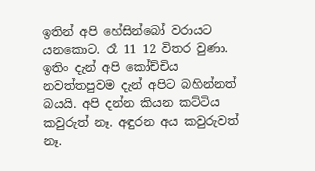ඉතින් අපි හේසින්බෝ වරායට යනකොට. රෑ 11 12 විතර වුණා. ඉතිං දැන් අපි කෝච්චිය නවත්තපුවම දැන් අපිට බහින්නත් බයයි. අපි දන්න කියන කට්ටිය කවුරුත් නෑ. අඳුරන අය කවුරුවත් නෑ.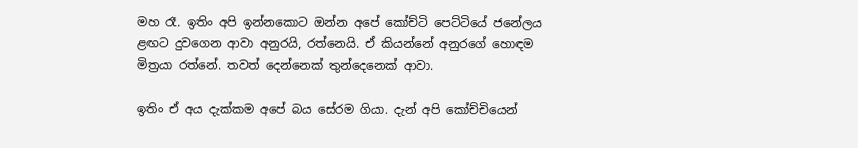මහ රෑ. ඉතිං අපි ඉන්නකොට ඔන්න අපේ කෝච්ටි පෙට්ටියේ ජනේලය ළඟට දුවගෙන ආවා අනුරයි, රත්නෙයි. ඒ කියන්නේ අනුරගේ හොඳම මිත්‍රයා රත්නේ. තවත් දෙන්නෙක් තුන්දෙනෙක් ආවා.

ඉතිං ඒ අය දැක්කම අපේ බය සේරම ගියා. දැන් අපි කෝච්චියෙන්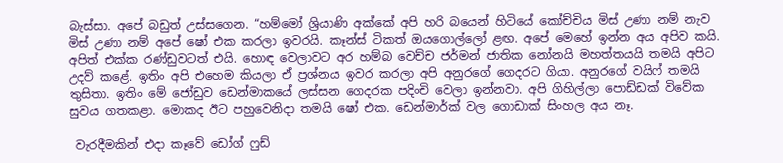බැස්සා. අපේ බඩුත් උස්සගෙන. “හම්මෝ ශ්‍රියාණි අක්කේ අපි හරි බයෙන් හිටියේ කෝච්චිය මිස් උණා නම් නැව මිස් උණා නම් අපේ ෂෝ එක කරලා ඉවරයි. කෑන්ස් ටිකත් ඔයගොල්ලෝ ළඟ. අපේ මෙහේ ඉන්න අය අපිව කයි. අපිත් එක්ක රණ්ඩුවටත් එයි. හොඳ වෙලාවට අර හම්බ වෙච්ච ජර්මන් ජාතික නෝනයි මහත්තයයි තමයි අපිට උදව් කළේ. ඉතිං අපි එහෙම කියලා ඒ ප්‍රශ්නය ඉවර කරලා අපි අනුරගේ ගෙදරට ගියා. අනුරගේ වයිෆ් තමයි තුසිතා. ඉතිං මේ ජෝඩුව ඩෙන්මාකයේ ලස්සන ගෙදරක පදිංචි වෙලා ඉන්නවා. අපි ගිහිල්ලා පොඩ්ඩක් විවේක සුවය ගතකළා. මොකද ඊට පහුවෙනිදා තමයි ෂෝ එක. ඩෙන්මාර්ක් වල ගොඩාක් සිංහල අය නෑ.

 වැරදීමකින් එදා කෑවේ ඩෝග් ෆුඩ්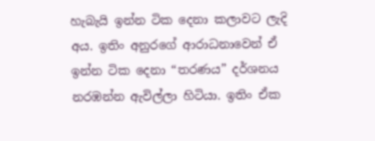හැබැයි ඉන්න ටික දෙනා කලාවට ලැදි අය. ඉතිං අනුරගේ ආරාධනාවෙන් ඒ ඉන්න ටික දෙනා “තරණය” දර්ශනය නරඹන්න ඇවිල්ලා හිටියා. ඉතිං ඒක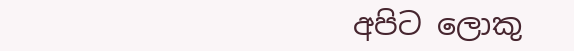අපිට ලොකු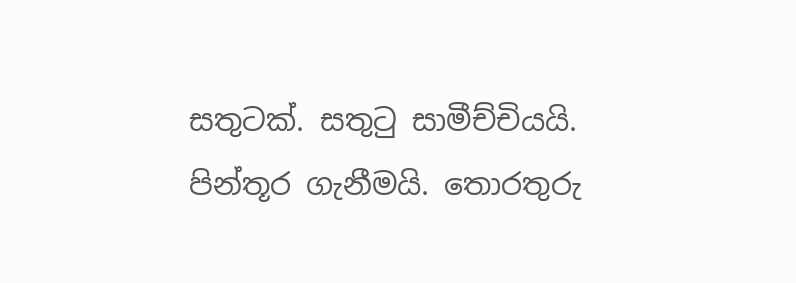සතුටක්. සතුටු සාමීච්චියයි. පින්තූර ගැනීමයි. තොරතුරු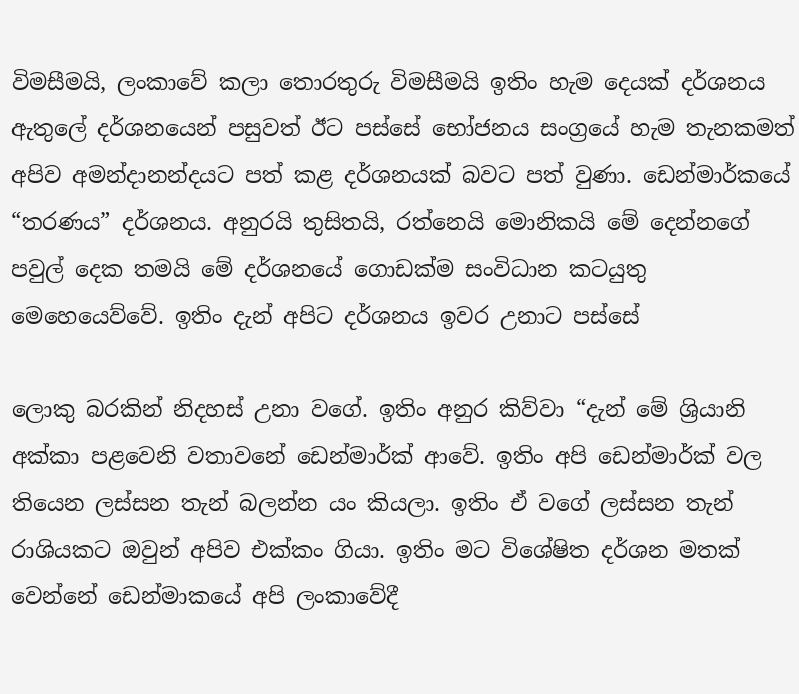විමසීමයි, ලංකාවේ කලා තොරතුරු විමසීමයි ඉතිං හැම දෙයක් දර්ශනය ඇතුලේ දර්ශනයෙන් පසුවත් ඊට පස්සේ භෝජනය සංග්‍රයේ හැම තැනකමත් අපිව අමන්දානන්දයට පත් කළ දර්ශනයක් බවට පත් වුණා. ඩෙන්මාර්කයේ “තරණය” දර්ශනය. අනුරයි තුසිතයි, රත්නෙයි මොනිකයි මේ දෙන්නගේ පවුල් දෙක තමයි මේ දර්ශනයේ ගොඩක්ම සංවිධාන කටයුතු මෙහෙයෙව්වේ. ඉතිං දැන් අපිට දර්ශනය ඉවර උනාට පස්සේ

ලොකු බරකින් නිදහස් උනා වගේ. ඉතිං අනුර කිව්වා “දැන් මේ ශ්‍රියානි අක්කා පළවෙනි වතාවනේ ඩෙන්මාර්ක් ආවේ. ඉතිං අපි ඩෙන්මාර්ක් වල තියෙන ලස්සන තැන් බලන්න යං කියලා. ඉතිං ඒ වගේ ලස්සන තැන් රාශියකට ඔවුන් අපිව එක්කං ගියා. ඉතිං මට විශේෂිත දර්ශන මතක් වෙන්නේ ඩෙන්මාකයේ අපි ලංකාවේදී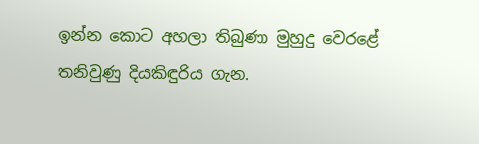ඉන්න කොට අහලා තිබුණා මුහුදු වෙරළේ තනිවුණු දියකිඳුරිය ගැන.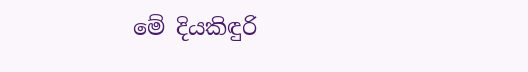මේ දියකිඳුරි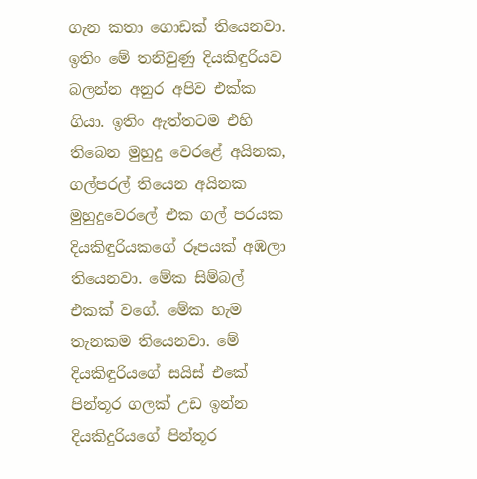ගැන කතා ගොඩක් තියෙනවා. ඉතිං මේ තනිවුණු දියකිඳුරියව බලන්න අනුර අපිව එක්ක ගියා. ඉතිං ඇත්තටම එහි තිබෙන මුහුදු වෙරළේ අයිනක, ගල්පරල් තියෙන අයිනක මුහුදුවෙරලේ එක ගල් පරයක දියකිඳුරියකගේ රූපයක් අඹලා තියෙනවා. මේක සිම්බල් එකක් වගේ. මේක හැම තැනකම තියෙනවා. මේ දියකිඳුරියගේ සයිස් එකේ පින්තූර ගලක් උඩ ඉන්න දියකිදුරියගේ පින්තූර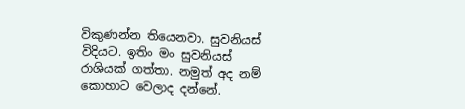විකුණන්න තියෙනවා. සුවනියස් විදියට. ඉතිං මං සුවනියස් රාශියක් ගත්තා. නමුත් අද නම් කොහාට වෙලාද දන්නේ.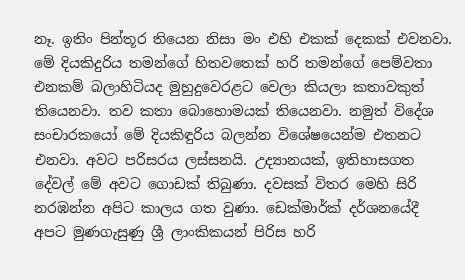නෑ. ඉතිං පින්තූර තියෙන නිසා මං එහි එකක් දෙකක් එවනවා. මේ දියකිදුරිය තමන්ගේ හිතවතෙක් හරි තමන්ගේ පෙම්වතා එනකම් බලාහිටියද මුහුදුවෙරළට වෙලා කියලා කතාවකුත් තියෙනවා. තව කතා බොහොමයක් තියෙනවා. නමුත් විදේශ සංචාරකයෝ මේ දියකිඳුරිය බලන්න විශේෂයෙන්ම එතනට එනවා. අවට පරිසරය ලස්සනයි. උද්‍යානයක්, ඉතිහාසගත දේවල් මේ අවට ගොඩක් තිබුණා. දවසක් විතර මෙහි සිරි නරඹන්න අපිට කාලය ගත වුණා. ඩෙක්මාර්ක් දර්ශනයේදී අපට මුණගැසුණු ශ්‍රී ලාංකිකයන් පිරිස හරි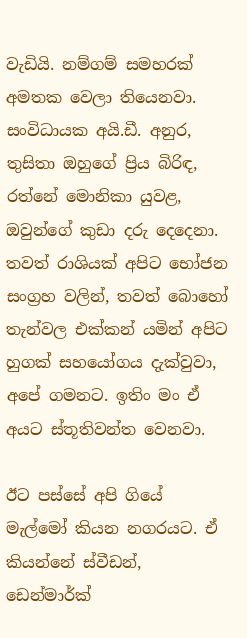වැඩියි. නම්ගම් සමහරක් අමතක වෙලා තියෙනවා. සංවිධායක අයි.ඩී. අනුර, තුසිතා ඔහුගේ ප්‍රිය බිරිඳ, රත්නේ මොනිකා යුවළ, ඔවුන්ගේ කුඩා දරු දෙදෙනා. තවත් රාශියක් අපිට භෝජන සංග්‍රහ වලින්, තවත් බොහෝ තැන්වල එක්කන් යමින් අපිට හුගක් සහයෝගය දැක්වුවා, අපේ ගමනට. ඉතිං මං ඒ අයට ස්තූතිවන්ත වෙනවා.

ඊට පස්සේ අපි ගියේ මැල්මෝ කියන නගරයට. ඒ කියන්නේ ස්වීඩන්, ඩෙන්මාර්ක්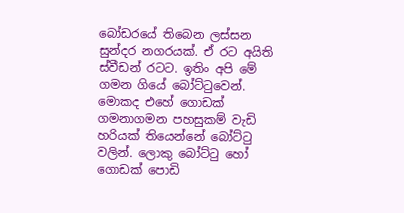බෝඩරයේ තිබෙන ලස්සන සුන්දර නගරයක්. ඒ රට අයිති ස්වීඩන් රටට. ඉතිං අපි මේ ගමන ගියේ බෝට්ටුවෙන්. මොකද එහේ ගොඩක් ගමනාගමන පහසුකම් වැඩි හරියක් තියෙන්නේ බෝට්ටු වලින්. ලොකු බෝට්ටු හෝ ගොඩක් පොඩි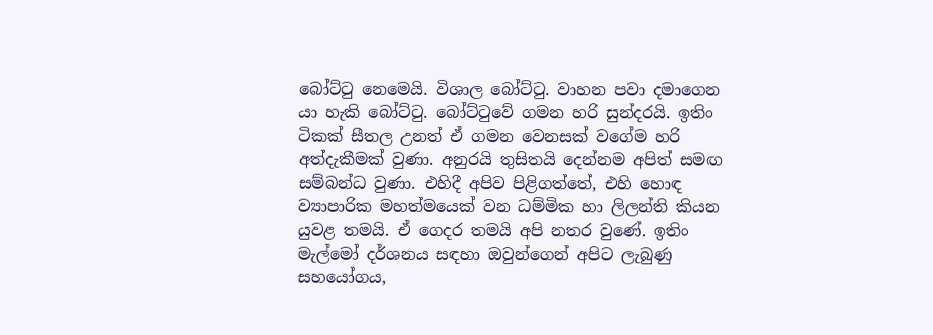බෝට්ටු නෙමෙයි. විශාල බෝට්ටු. වාහන පවා දමාගෙන යා හැකි බෝට්ටු. බෝට්ටුවේ ගමන හරි සුන්දරයි. ඉතිං ටිකක් සීතල උනත් ඒ ගමන වෙනසක් වගේම හරි අත්දැකීමක් වුණා. අනුරයි තුසිතයි දෙන්නම අපිත් සමඟ සම්බන්ධ වුණා. එහිදී අපිව පිළිගත්තේ, එහි හොඳ ව්‍යාපාරික මහත්මයෙක් වන ධම්මික හා ලිලන්ති කියන යුවළ තමයි. ඒ ගෙදර තමයි අපි නතර වුණේ. ඉතිං මැල්මෝ දර්ශනය සඳහා ඔවුන්ගෙන් අපිට ලැබුණු සහයෝගය,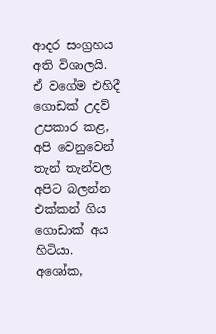ආදර සංග්‍රහය අති විශාලයි. ඒ වගේම එහිදී ගොඩක් උදව් උපකාර කළ, අපි වෙනුවෙන් තැන් තැන්වල අපිට බලන්න එක්කන් ගිය ගොඩාක් අය හිටියා. අශෝක,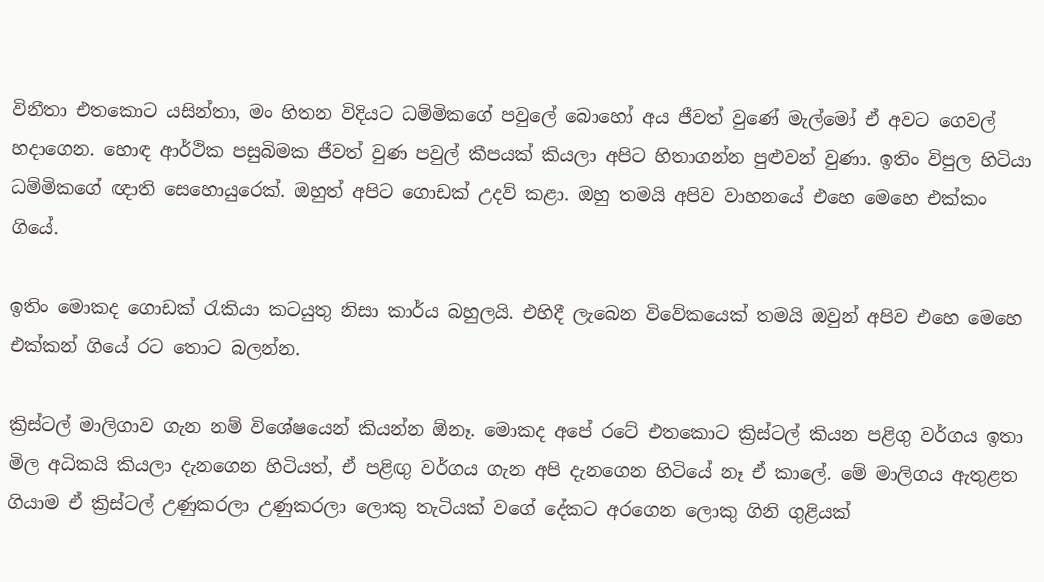විනීතා එතකොට යසින්තා, මං හිතන විදියට ධම්මිකගේ පවුලේ බොහෝ අය ජීවත් වුණේ මැල්මෝ ඒ අවට ගෙවල් හදාගෙන. හොඳ ආර්ථික පසුබිමක ජීවත් වුණ පවුල් කීපයක් කියලා අපිට හිතාගන්න පුළුවන් වුණා. ඉතිං විපුල හිටියා ධම්මිකගේ ඥාති සෙහොයුරෙක්. ඔහුත් අපිට ගොඩක් උදව් කළා. ඔහු තමයි අපිව වාහනයේ එහෙ මෙහෙ එක්කං ගියේ.

ඉතිං මොකද ගොඩක් රැකියා කටයුතු නිසා කාර්ය බහුලයි. එහිදී ලැබෙන විවේකයෙක් තමයි ඔවුන් අපිව එහෙ මෙහෙ එක්කන් ගියේ රට තොට බලන්න.

ක්‍රිස්ටල් මාලිගාව ගැන නම් විශේෂයෙන් කියන්න ඕනෑ. මොකද අපේ රටේ එතකොට ක්‍රිස්ටල් කියන පළිගු වර්ගය ඉතා මිල අධිකයි කියලා දැනගෙන හිටියත්, ඒ පළිඟු වර්ගය ගැන අපි දැනගෙන හිටියේ නෑ ඒ කාලේ. මේ මාලිගය ඇතුළත ගියාම ඒ ක්‍රිස්ටල් උණුකරලා උණුකරලා ලොකු තැටියක් වගේ දේකට අරගෙන ලොකු ගිනි ගුළියක්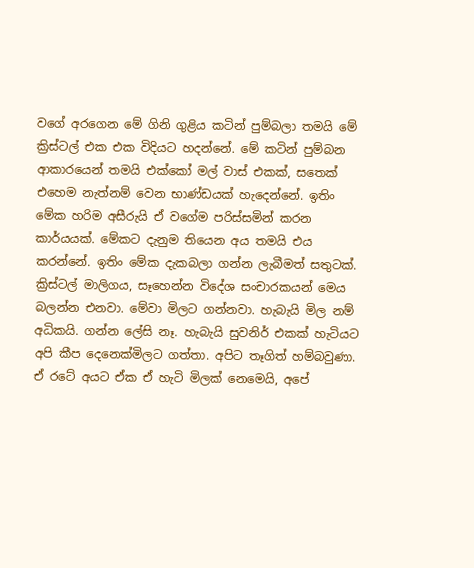වගේ අරගෙන මේ ගිනි ගුළිය කටින් පුම්බලා තමයි මේ ක්‍රිස්ටල් එක එක විදියට හදන්නේ. මේ කටින් පුම්බන ආකාරයෙන් තමයි එක්කෝ මල් වාස් එකක්, සතෙක් එහෙම නැත්නම් වෙන භාණ්ඩයක් හැදෙන්නේ. ඉතිං මේක හරිම අසීරුයි ඒ වගේම පරිස්සමින් කරන කාර්යයක්. මේකට දැනුම තියෙන අය තමයි එය කරන්නේ. ඉතිං මේක දැකබලා ගන්න ලැබීමත් සතුටක්. ක්‍රිස්ටල් මාලිගය, සෑහෙන්න විදේශ සංචාරකයන් මෙය බලන්න එනවා. මේවා මිලට ගන්නවා. හැබැයි මිල නම් අධිකයි. ගන්න ලේසි නෑ. හැබැයි සුවනිර් එකක් හැටියට අපි කීප දෙනෙක්මිලට ගත්තා. අපිට තෑගිත් හම්බවුණා. ඒ රටේ අයට ඒක ඒ හැටි මිලක් නෙමෙයි, අපේ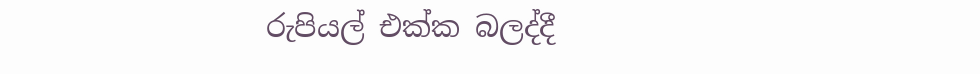රුපියල් එක්ක බලද්දී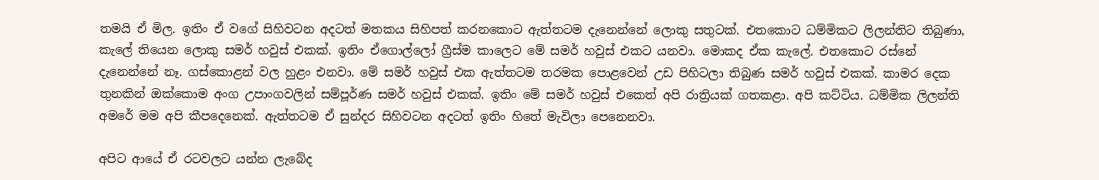තමයි ඒ මිල. ඉතිං ඒ වගේ සිහිවටන අදටත් මතකය සිහිපත් කරනකොට ඇත්තටම දැනෙන්නේ ලොකු සතුටක්. එතකොට ධම්මිකට ලිලන්තිට තිබුණා, කැලේ තියෙන ලොකු සමර් හවුස් එකක්. ඉතිං ඒගොල්ලෝ ග්‍රීස්ම කාලෙට මේ සමර් හවුස් එකට යනවා. මොකද ඒක කැලේ. එතකොට රස්නේ දැනෙන්නේ නෑ. ගස්කොළන් වල හුළං එනවා. මේ සමර් හවුස් එක ඇත්තටම තරමක පොළවෙන් උඩ පිහිටලා තිබුණ සමර් හවුස් එකක්. කාමර දෙක තුනකින් ඔක්කොම අංග උපාංගවලින් සම්පූර්ණ සමර් හවුස් එකක්. ඉතිං මේ සමර් හවුස් එකෙත් අපි රාත්‍රියක් ගතකළා. අපි කට්ටිය. ධම්මික ලිලන්ති අමරේ මම අපි කීපදෙනෙක්. ඇත්තටම ඒ සුන්දර සිහිවටන අදටත් ඉතිං හිතේ මැවිලා පෙනෙනවා.

අපිට ආයේ ඒ රටවලට යන්න ලැබේද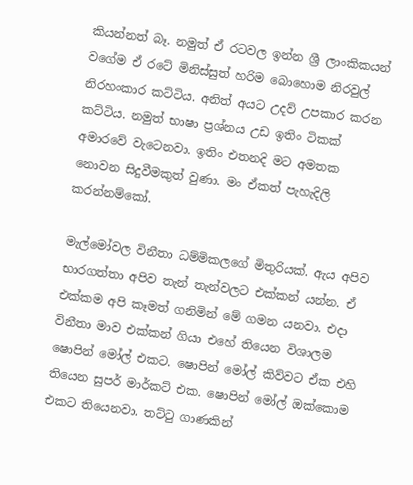කියන්නත් බෑ. නමුත් ඒ රටවල ඉන්න ශ්‍රී ලාංකිකයන් වගේම ඒ රටේ මිනිස්සුත් හරිම බොහොම නිරවුල් නිරහංකාර කට්ටිය. අනිත් අයට උදව් උපකාර කරන කට්ටිය. නමුත් භාෂා ප්‍රශ්නය උඩ ඉතිං ටිකක් අමාරවේ වැටෙනවා. ඉතිං එතනදි මට අමතක නොවන සිදුවීමකුත් වුණා. මං ඒකත් පැහැදිලි කරන්නම්කෝ.

මැල්මෝවල විනීතා ධම්මිකලගේ මිතුරියක්. ඇය අපිව භාරගත්තා අපිව තැන් තැන්වලට එක්කන් යන්න. ඒ එක්කම අපි කෑමත් ගනිමින් මේ ගමන යනවා. එදා විනීතා මාව එක්කන් ගියා එහේ තියෙන විශාලම ෂොපින් මෝල් එකට. ෂොපින් මෝල් කිව්වට ඒක එහි තියෙන සුපර් මාර්කට් එක. ෂොපින් මෝල් ඔක්කොම එකට තියෙනවා. තට්ටු ගාණකින්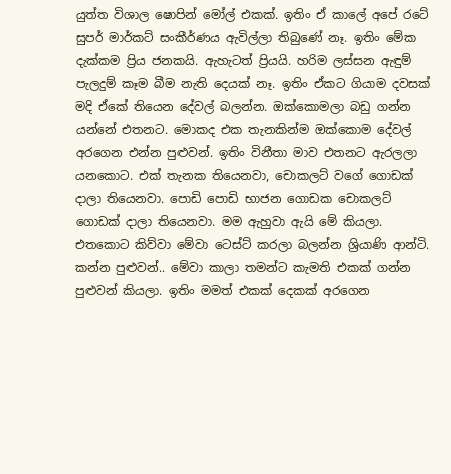යුත්ත විශාල ෂොපින් මෝල් එකක්. ඉතිං ඒ කාලේ අපේ රටේ සුපර් මාර්කට් සංකීර්ණය ඇවිල්ලා තිබුණේ නෑ. ඉතිං මේක දැක්කම ප්‍රිය ජනකයි. ඇහැටත් ප්‍රියයි. හරිම ලස්සන ඇඳුම් පැලදුම් කෑම බීම නැති දෙයක් නෑ. ඉතිං ඒකට ගියාම දවසක් මදි ඒකේ තියෙන දේවල් බලන්න. ඔක්කොමලා බඩු ගන්න යන්නේ එතනට. මොකද එක තැනකින්ම ඔක්කොම දේවල් අරගෙන එන්න පුළුවන්. ඉතිං විනීතා මාව එතනට ඇරලලා යනකොට. එක් තැනක තියෙනවා, චොකලට් වගේ ගොඩක් දාලා තියෙනවා. පොඩි පොඩි භාජන ගොඩක චොකලට් ගොඩක් දාලා තියෙනවා. මම ඇහුවා ඇයි මේ කියලා. එතකොට කිව්වා මේවා ටෙස්ට් කරලා බලන්න ශ්‍රියාණි ආන්ටි. කන්න පුළුවන්.. මේවා කාලා තමන්ට කැමති එකක් ගන්න පුළුවන් කියලා. ඉතිං මමත් එකක් දෙකක් අරගෙන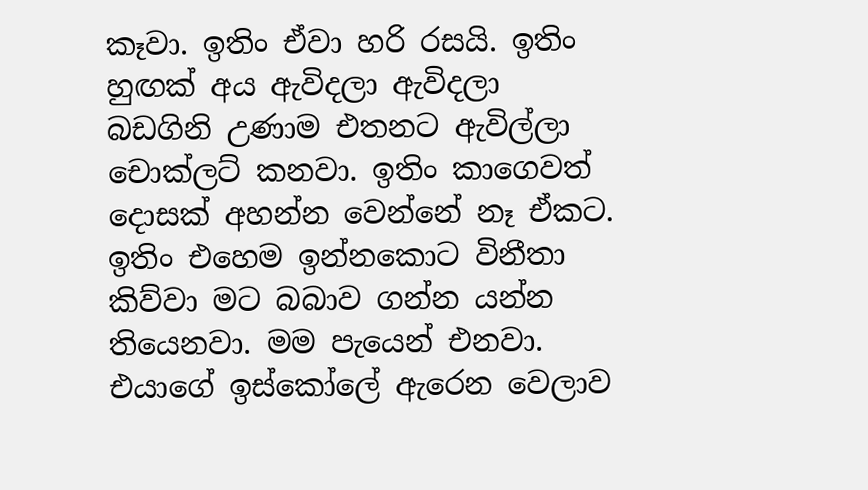කෑවා. ඉතිං ඒවා හරි රසයි. ඉතිං හුඟක් අය ඇවිදලා ඇවිදලා බඩගිනි උණාම එතනට ඇවිල්ලා චොක්ලට් කනවා. ඉතිං කාගෙවත් දොසක් අහන්න වෙන්නේ නෑ ඒකට. ඉතිං එහෙම ඉන්නකොට විනීතා කිව්වා මට බබාව ගන්න යන්න තියෙනවා. මම පැයෙන් එනවා. එයාගේ ඉස්කෝලේ ඇරෙන වෙලාව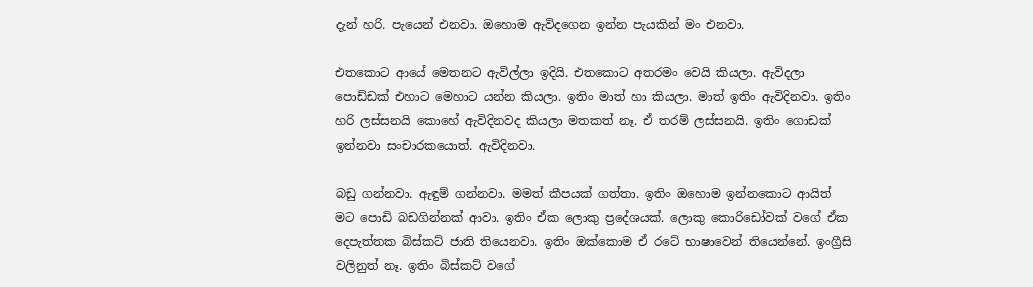දැන් හරි. පැයෙන් එනවා. ඔහොම ඇවිදගෙන ඉන්න පැයකින් මං එනවා.

එතකොට ආයේ මෙතනට ඇවිල්ලා ඉදියි. එතකොට අතරමං වෙයි කියලා. ඇවිදලා පොඩ්ඩක් එහාට මෙහාට යන්න කියලා. ඉතිං මාත් හා කියලා. මාත් ඉතිං ඇවිදිනවා. ඉතිං හරි ලස්සනයි කොහේ ඇවිදිනවද කියලා මතකත් නෑ. ඒ තරම් ලස්සනයි. ඉතිං ගොඩක් ඉන්නවා සංචාරකයොත්. ඇවිදිනවා.

බඩු ගන්නවා. ඇඳුම් ගන්නවා. මමත් කීපයක් ගත්තා. ඉතිං ඔහොම ඉන්නකොට ආයිත් මට පොඩි බඩගින්නක් ආවා. ඉතිං ඒක ලොකු ප්‍රදේශයක්. ලොකු කොරිඩෝවක් වගේ ඒක දෙපැත්තක බිස්කට් ජාති තියෙනවා. ඉතිං ඔක්කොම ඒ රටේ භාෂාවෙන් තියෙන්නේ. ඉංග්‍රීසි වලිනුත් නෑ. ඉතිං බිස්කට් වගේ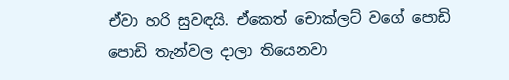ඒවා හරි සුවඳයි. ඒකෙත් චොක්ලට් වගේ පොඩි පොඩි තැන්වල දාලා තියෙනවා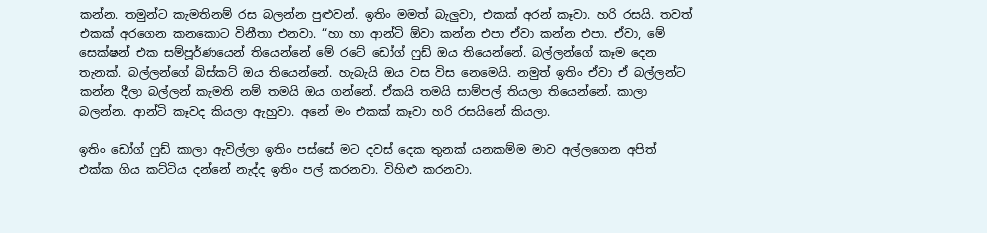කන්න. තමුන්ට කැමතිනම් රස බලන්න පුළුවන්. ඉතිං මමත් බැලුවා, එකක් අරන් කෑවා. හරි රසයි. තවත් එකක් අරගෙන කනකොට විනීතා එනවා. “හා හා ආන්ටි ඕවා කන්න එපා ඒවා කන්න එපා. ඒවා, මේ සෙක්ෂන් එක සම්පූර්ණයෙන් තියෙන්නේ මේ රටේ ඩෝග් ෆුඩ් ඔය තියෙන්නේ. බල්ලන්ගේ කෑම දෙන තැනක්. බල්ලන්ගේ බිස්කට් ඔය තියෙන්නේ. හැබැයි ඔය වස විස නෙමෙයි. නමුත් ඉතිං ඒවා ඒ බල්ලන්ට කන්න දීලා බල්ලන් කැමති නම් තමයි ඔය ගන්නේ. ඒකයි තමයි සාම්පල් තියලා තියෙන්නේ. කාලා බලන්න. ආන්ටි කෑවද කියලා ඇහුවා. අනේ මං එකක් කෑවා හරි රසයිනේ කියලා.

ඉතිං ඩෝග් ෆුඩ් කාලා ඇවිල්ලා ඉතිං පස්සේ මට දවස් දෙක තුනක් යනකම්ම මාව අල්ලගෙන අපිත් එක්ක ගිය කට්ටිය දන්නේ නැද්ද ඉතිං පල් කරනවා. විහිළු කරනවා.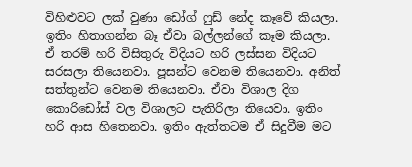විහිළුවට ලක් වුණා ඩෝග් ෆුඩ් නේද කෑවේ කියලා. ඉතිං හිතාගන්න බෑ ඒවා බල්ලන්ගේ කෑම කියලා. ඒ තරම් හරි විසිතුරු විදියට හරි ලස්සන විදියට සරසලා තියෙනවා. පූසන්ට වෙනම තියෙනවා. අනිත් සත්තුන්ට වෙනම තියෙනවා. ඒවා විශාල දිග කොරිඩෝස් වල විශාලට පැතිරිලා තියෙවා. ඉතිං හරි ආස හිතෙනවා. ඉතිං ඇත්තටම ඒ සිදුවීම මට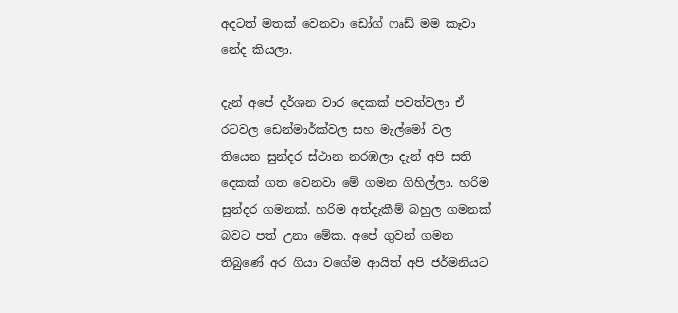අදටත් මතක් වෙනවා ඩෝග් ෆෘඩ් මම කෑවා නේද කියලා.

දැන් අපේ දර්ශන වාර දෙකක් පවත්වලා ඒ රටවල ඩෙන්මාර්ක්වල සහ මැල්මෝ වල තියෙන සුන්දර ස්ථාන නරඹලා දැන් අපි සති දෙකක් ගත වෙනවා මේ ගමන ගිහිල්ලා. හරිම සුන්දර ගමනක්. හරිම අත්දැකීම් බහුල ගමනක් බවට පත් උනා මේක. අපේ ගුවන් ගමන තිබුණේ අර ගියා වගේම ආයිත් අපි ජර්මනියට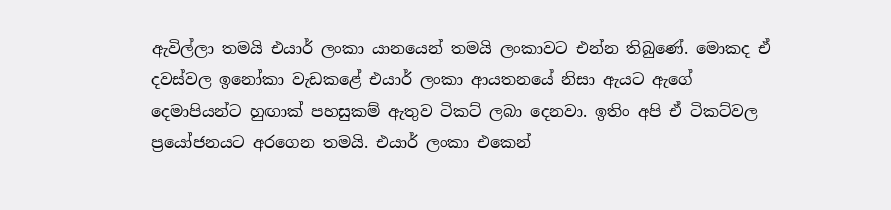ඇවිල්ලා තමයි එයාර් ලංකා යානයෙන් තමයි ලංකාවට එන්න තිබුණේ. මොකද ඒ දවස්වල ඉනෝකා වැඩකළේ එයාර් ලංකා ආයතනයේ නිසා ඇයට ඇගේ දෙමාපියන්ට හුඟාක් පහසුකම් ඇතුව ටිකට් ලබා දෙනවා. ඉතිං අපි ඒ ටිකට්වල ප්‍රයෝජනයට අරගෙන තමයි. එයාර් ලංකා එකෙන්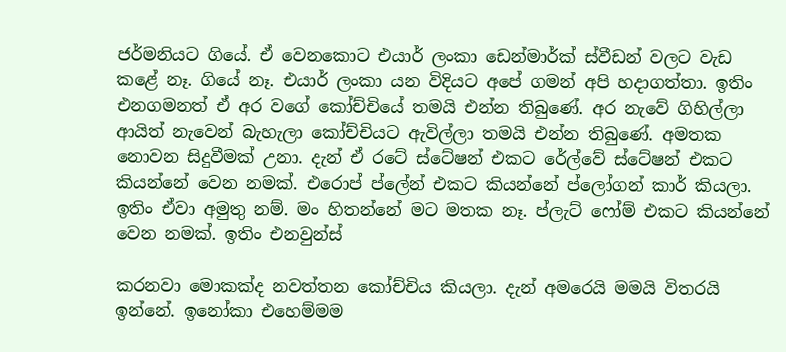ජර්මනියට ගියේ. ඒ වෙනකොට එයාර් ලංකා ඩෙන්මාර්ක් ස්වීඩන් වලට වැඩ කළේ නෑ. ගියේ නෑ. එයාර් ලංකා යන විදියට අපේ ගමන් අපි හදාගත්තා. ඉතිං එනගමනත් ඒ අර වගේ කෝච්චියේ තමයි එන්න තිබුණේ. අර නැවේ ගිහිල්ලා ආයිත් නැවෙන් බැහැලා කෝච්චියට ඇවිල්ලා තමයි එන්න තිබුණේ. අමතක නොවන සිදුවීමක් උනා. දැන් ඒ රටේ ස්ටේෂන් එකට රේල්වේ ස්ටේෂන් එකට කියන්නේ වෙන නමක්. එරොප් ප්ලේන් එකට කියන්නේ ප්ලෝගන් කාර් කියලා. ඉතිං ඒවා අමුතු නම්. මං හිතන්නේ මට මතක නෑ. ප්ලැට් ෆෝම් එකට කියන්නේ වෙන නමක්. ඉතිං එනවුන්ස්

කරනවා මොකක්ද නවත්තන කෝච්චිය කියලා. දැන් අමරෙයි මමයි විතරයි ඉන්නේ. ඉනෝකා එහෙම්මම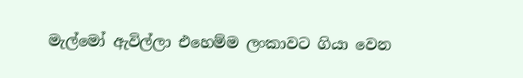මැල්මෝ ඇවිල්ලා එහෙම්ම ලංකාවට ගියා වෙන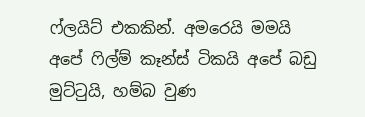ෆ්ලයිට් එකකින්. අමරෙයි මමයි අපේ ෆිල්ම් කෑන්ස් ටිකයි අපේ බඩු මුට්ටුයි, හම්බ වුණ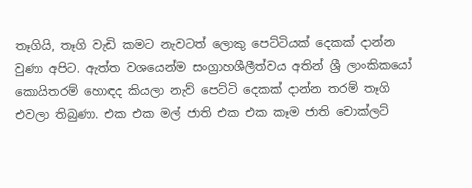තෑගියි, තෑගි වැඩි කමට නැවටත් ලොකු පෙට්ටියක් දෙකක් දාන්න වුණා අපිට. ඇත්ත වශයෙන්ම සංග්‍රාහශීලීත්වය අතින් ශ්‍රී ලාංකිකයෝ කොයිතරම් හොඳද කියලා නැව් පෙට්ටි දෙකක් දාන්න තරම් තෑගි එවලා තිබුණා. එක එක මල් ජාති එක එක කෑම ජාති චොක්ලට්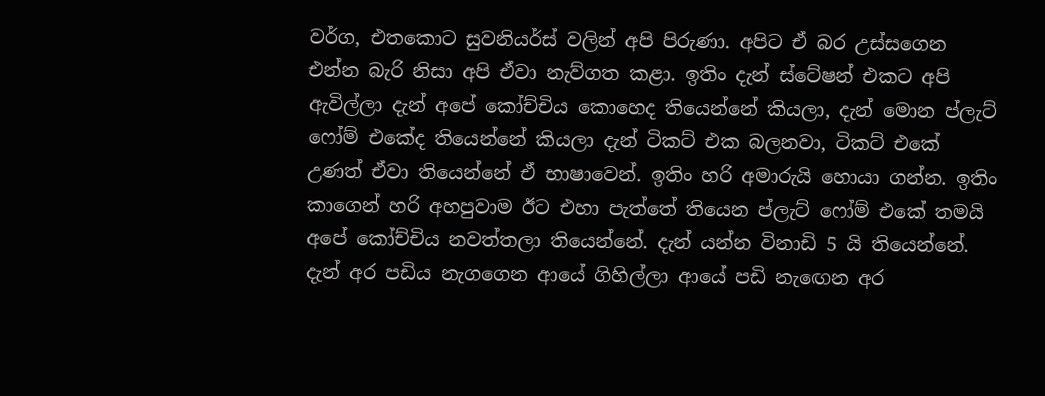වර්ග, එතකොට සුවනියර්ස් වලින් අපි පිරුණා. අපිට ඒ බර උස්සගෙන එන්න බැරි නිසා අපි ඒවා නැව්ගත කළා. ඉතිං දැන් ස්ටේෂන් එකට අපි ඇවිල්ලා දැන් අපේ කෝච්චිය කොහෙද තියෙන්නේ කියලා, දැන් මොන ප්ලැට් ෆෝම් එකේද තියෙන්නේ කියලා දැන් ටිකට් එක බලනවා, ටිකට් එකේ උණත් ඒවා තියෙන්නේ ඒ භාෂාවෙන්. ඉතිං හරි අමාරුයි හොයා ගන්න. ඉතිං කාගෙන් හරි අහපුවාම ඊට එහා පැත්තේ තියෙන ප්ලැට් ෆෝම් එකේ තමයි අපේ කෝච්චිය නවත්තලා තියෙන්නේ. දැන් යන්න විනාඩි 5 යි තියෙන්නේ. දැන් අර පඩිය නැගගෙන ආයේ ගිහිල්ලා ආයේ පඩි නැඟෙන අර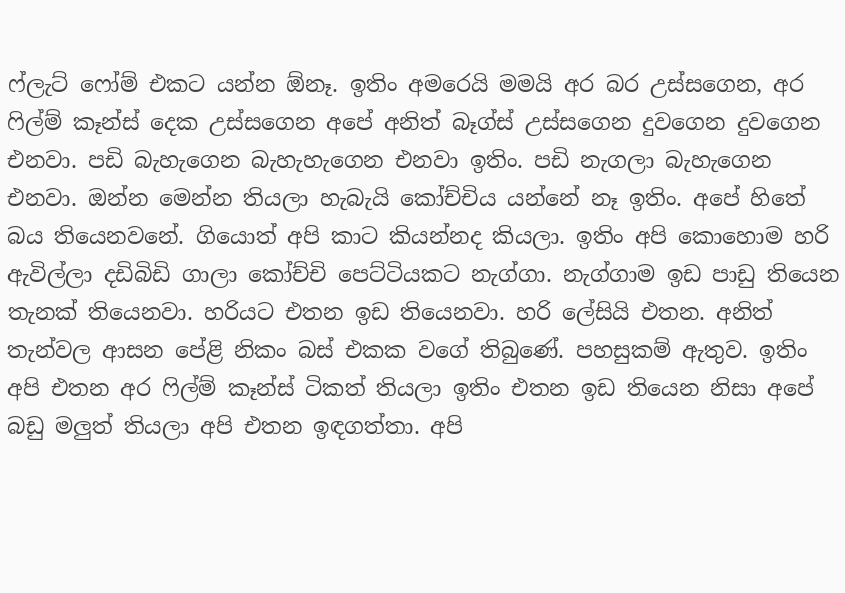ෆ්ලැට් ෆෝම් එකට යන්න ඕනෑ. ඉතිං අමරෙයි මමයි අර බර උස්සගෙන, අර ෆිල්ම් කෑන්ස් දෙක උස්සගෙන අපේ අනිත් බෑග්ස් උස්සගෙන දුවගෙන දුවගෙන එනවා. පඩි බැහැගෙන බැහැහැගෙන එනවා ඉතිං. පඩි නැගලා බැහැගෙන එනවා. ඔන්න මෙන්න තියලා හැබැයි කෝච්චිය යන්නේ නෑ ඉතිං. අපේ හිතේ බය තියෙනවනේ. ගියොත් අපි කාට කියන්නද කියලා. ඉතිං අපි කොහොම හරි ඇවිල්ලා දඩිබිඩි ගාලා කෝච්චි පෙට්ටියකට නැග්ගා. නැග්ගාම ඉඩ පාඩු තියෙන තැනක් තියෙනවා. හරියට එතන ඉඩ තියෙනවා. හරි ලේසියි එතන. අනිත් තැන්වල ආසන පේළි නිකං බස් එකක වගේ තිබුණේ. පහසුකම් ඇතුව. ඉතිං අපි එතන අර ෆිල්ම් කෑන්ස් ටිකත් තියලා ඉතිං එතන ඉඩ තියෙන නිසා අපේ බඩු මලුත් තියලා අපි එතන ඉඳගත්තා. අපි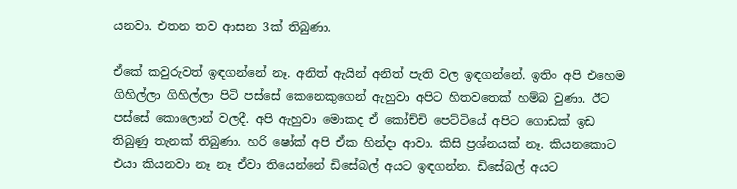යනවා. එතන තව ආසන 3ක් තිබුණා.

ඒකේ කවුරුවත් ඉඳගන්නේ නෑ. අනිත් ඇයින් අනිත් පැති වල ඉඳගන්නේ. ඉතිං අපි එහෙම ගිහිල්ලා ගිහිල්ලා පිටි පස්සේ කෙනෙකුගෙන් ඇහුවා අපිට හිතවතෙක් හම්බ වුණා. ඊට පස්සේ කොලොන් වලදී. අපි ඇහුවා මොකද ඒ කෝච්චි පෙට්ටියේ අපිට ගොඩක් ඉඩ තිබුණු තැනක් තිබුණා. හරි ෂෝක් අපි ඒක හින්දා ආවා. කිසි ප්‍රශ්නයක් නෑ. කියනකොට එයා කියනවා නෑ නෑ ඒවා තියෙන්නේ ඩිසේබල් අයට ඉඳගන්න. ඩිසේබල් අයට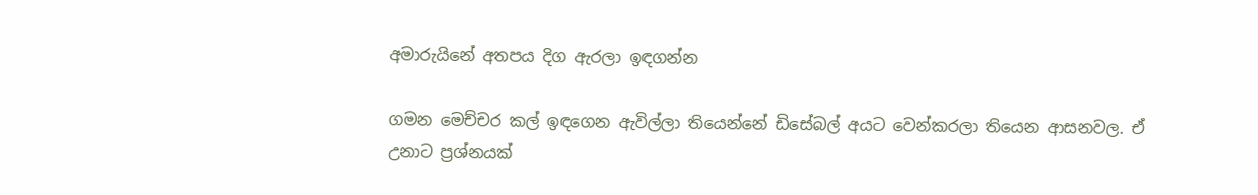අමාරුයිනේ අතපය දිග ඇරලා ඉඳගන්න

ගමන මෙච්චර කල් ඉඳගෙන ඇවිල්ලා තියෙන්නේ ඩිසේබල් අයට වෙන්කරලා තියෙන ආසනවල. ඒ උනාට ප්‍රශ්නයක්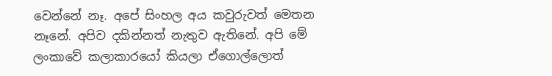වෙන්නේ නෑ. අපේ සිංහල අය කවුරුවත් මෙතන නෑනේ. අපිව දකින්නත් නැතුව ඇතිනේ. අපි මේ ලංකාවේ කලාකාරයෝ කියලා ඒගොල්ලොත්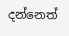දන්නෙත්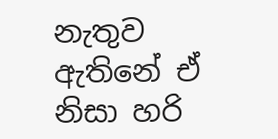නැතුව ඇතිනේ ඒ නිසා හරි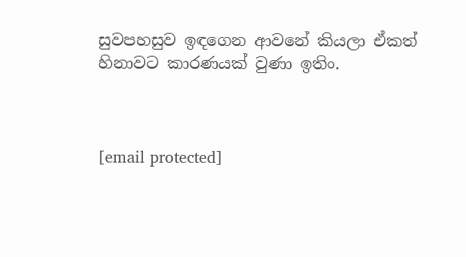සුවපහසුව ඉඳගෙන ආවනේ කියලා ඒකත් හිනාවට කාරණයක් වුණා ඉතිං.



[email protected]